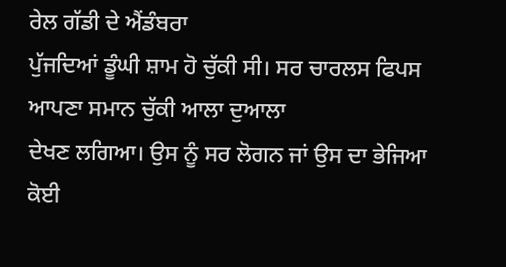ਰੇਲ ਗੱਡੀ ਦੇ ਐਂਡੰਬਰਾ
ਪੁੱਜਦਿਆਂ ਡੂੰਘੀ ਸ਼ਾਮ ਹੋ ਚੁੱਕੀ ਸੀ। ਸਰ ਚਾਰਲਸ ਫਿਪਸ ਆਪਣਾ ਸਮਾਨ ਚੁੱਕੀ ਆਲਾ ਦੁਆਲਾ
ਦੇਖਣ ਲਗਿਆ। ਉਸ ਨੂੰ ਸਰ ਲੋਗਨ ਜਾਂ ਉਸ ਦਾ ਭੇਜਿਆ ਕੋਈ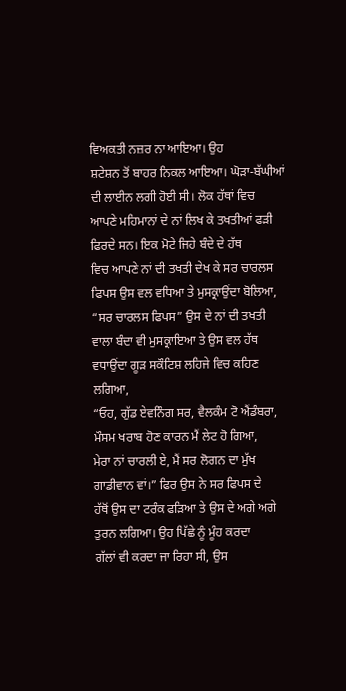ਵਿਅਕਤੀ ਨਜ਼ਰ ਨਾ ਆਇਆ। ਉਹ
ਸ਼ਟੇਸ਼ਨ ਤੋਂ ਬਾਹਰ ਨਿਕਲ ਆਇਆ। ਘੋੜਾ-ਬੱਘੀਆਂ ਦੀ ਲਾਈਨ ਲਗੀ ਹੋਈ ਸੀ। ਲੋਕ ਹੱਥਾਂ ਵਿਚ
ਆਪਣੇ ਮਹਿਮਾਨਾਂ ਦੇ ਨਾਂ ਲਿਖ ਕੇ ਤਖਤੀਆਂ ਫੜੀ ਫਿਰਦੇ ਸਨ। ਇਕ ਮੋਟੇ ਜਿਹੇ ਬੰਦੇ ਦੇ ਹੱਥ
ਵਿਚ ਆਪਣੇ ਨਾਂ ਦੀ ਤਖਤੀ ਦੇਖ ਕੇ ਸਰ ਚਾਰਲਸ ਫਿਪਸ ਉਸ ਵਲ ਵਧਿਆ ਤੇ ਮੁਸਕ੍ਰਾਉਂਦਾ ਬੋਲਿਆ,
“ਸਰ ਚਾਰਲਸ ਫਿਪਸ” ਉਸ ਦੇ ਨਾਂ ਦੀ ਤਖਤੀ ਵਾਲਾ ਬੰਦਾ ਵੀ ਮੁਸਕ੍ਰਾਇਆ ਤੇ ਉਸ ਵਲ ਹੱਥ
ਵਧਾਉਂਦਾ ਗੂੜ ਸਕੌਟਿਸ਼ ਲਹਿਜੇ ਵਿਚ ਕਹਿਣ ਲਗਿਆ,
“ਓਹ, ਗੁੱਡ ਏਵਨਿੰਗ ਸਰ, ਵੈਲਕੰਮ ਟੋ ਐਂਡੰਬਰਾ, ਮੌਸਮ ਖਰਾਬ ਹੋਣ ਕਾਰਨ ਮੈਂ ਲੇਟ ਹੋ ਗਿਆ,
ਮੇਰਾ ਨਾਂ ਚਾਰਲੀ ਏ, ਮੈਂ ਸਰ ਲੋਗਨ ਦਾ ਮੁੱਖ ਗਾਡੀਵਾਨ ਵਾਂ।” ਫਿਰ ਉਸ ਨੇ ਸਰ ਫਿਪਸ ਦੇ
ਹੱਥੋਂ ਉਸ ਦਾ ਟਰੰਕ ਫੜਿਆ ਤੇ ਉਸ ਦੇ ਅਗੇ ਅਗੇ ਤੁਰਨ ਲਗਿਆ। ਉਹ ਪਿੱਛੇ ਨੂੰ ਮੂੰਹ ਕਰਦਾ
ਗੱਲਾਂ ਵੀ ਕਰਦਾ ਜਾ ਰਿਹਾ ਸੀ, ਉਸ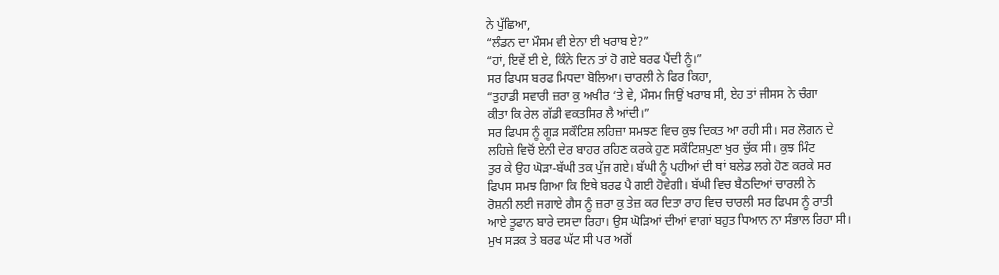ਨੇ ਪੁੱਛਿਆ,
“ਲੰਡਨ ਦਾ ਮੌਸਮ ਵੀ ਏਨਾ ਈ ਖਰਾਬ ਏ?”
“ਹਾਂ, ਇਵੇਂ ਈ ਏ, ਕਿੰਨੇ ਦਿਨ ਤਾਂ ਹੋ ਗਏ ਬਰਫ ਪੈਂਦੀ ਨੂੰ।”
ਸਰ ਫਿਪਸ ਬਰਫ ਮਿਧਦਾ ਬੋਲਿਆ। ਚਾਰਲੀ ਨੇ ਫਿਰ ਕਿਹਾ,
“ਤੁਹਾਡੀ ਸਵਾਰੀ ਜ਼ਰਾ ਕੁ ਅਖੀਰ ‘ਤੇ ਵੇ, ਮੌਸਮ ਜਿਉਂ ਖਰਾਬ ਸੀ, ਏਹ ਤਾਂ ਜੀਸਸ ਨੇ ਚੰਗਾ
ਕੀਤਾ ਕਿ ਰੇਲ ਗੱਡੀ ਵਕਤਸਿਰ ਲੈ ਆਂਦੀ।”
ਸਰ ਫਿਪਸ ਨੂੰ ਗੂੜ ਸਕੌਟਿਸ਼ ਲਹਿਜ਼ਾ ਸਮਝਣ ਵਿਚ ਕੁਝ ਦਿਕਤ ਆ ਰਹੀ ਸੀ। ਸਰ ਲੋਗਨ ਦੇ
ਲਹਿਜ਼ੇ ਵਿਚੋਂ ਏਨੀ ਦੇਰ ਬਾਹਰ ਰਹਿਣ ਕਰਕੇ ਹੁਣ ਸਕੌਟਿਸ਼ਪੁਣਾ ਖੁਰ ਚੁੱਕ ਸੀ। ਕੁਝ ਮਿੰਟ
ਤੁਰ ਕੇ ਉਹ ਘੋੜਾ-ਬੱਘੀ ਤਕ ਪੁੱਜ ਗਏ। ਬੱਘੀ ਨੂੰ ਪਹੀਆਂ ਦੀ ਥਾਂ ਬਲੇਡ ਲਗੇ ਹੋਣ ਕਰਕੇ ਸਰ
ਫਿਪਸ ਸਮਝ ਗਿਆ ਕਿ ਇਥੇ ਬਰਫ ਪੈ ਗਈ ਹੋਵੇਗੀ। ਬੱਘੀ ਵਿਚ ਬੈਠਦਿਆਂ ਚਾਰਲੀ ਨੇ
ਰੋਸ਼ਨੀ ਲਈ ਜਗਾਏ ਗੈਸ ਨੂੰ ਜ਼ਰਾ ਕੁ ਤੇਜ਼ ਕਰ ਦਿਤਾ ਰਾਹ ਵਿਚ ਚਾਰਲੀ ਸਰ ਫਿਪਸ ਨੂੰ ਰਾਤੀ
ਆਏ ਤੂਫਾਨ ਬਾਰੇ ਦਸਦਾ ਰਿਹਾ। ਉਸ ਘੋੜਿਆਂ ਦੀਆਂ ਵਾਗਾਂ ਬਹੁਤ ਧਿਆਨ ਨਾ ਸੰਭਾਲ ਰਿਹਾ ਸੀ।
ਮੁਖ ਸੜਕ ਤੇ ਬਰਫ ਘੱਟ ਸੀ ਪਰ ਅਗੋਂ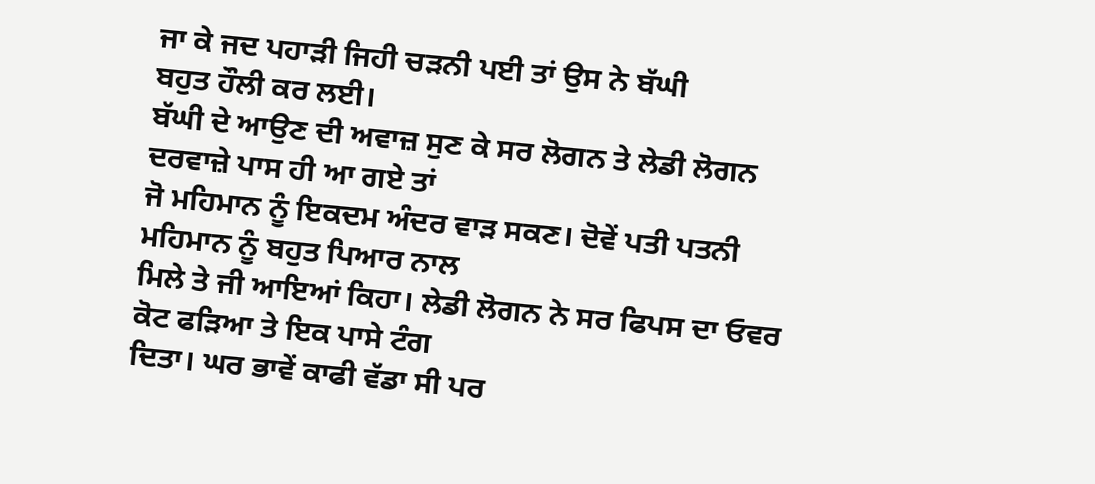ਜਾ ਕੇ ਜਦ ਪਹਾੜੀ ਜਿਹੀ ਚੜਨੀ ਪਈ ਤਾਂ ਉਸ ਨੇ ਬੱਘੀ
ਬਹੁਤ ਹੌਲੀ ਕਰ ਲਈ।
ਬੱਘੀ ਦੇ ਆਉਣ ਦੀ ਅਵਾਜ਼ ਸੁਣ ਕੇ ਸਰ ਲੋਗਨ ਤੇ ਲੇਡੀ ਲੋਗਨ ਦਰਵਾਜ਼ੇ ਪਾਸ ਹੀ ਆ ਗਏ ਤਾਂ
ਜੋ ਮਹਿਮਾਨ ਨੂੰ ਇਕਦਮ ਅੰਦਰ ਵਾੜ ਸਕਣ। ਦੋਵੇਂ ਪਤੀ ਪਤਨੀ ਮਹਿਮਾਨ ਨੂੰ ਬਹੁਤ ਪਿਆਰ ਨਾਲ
ਮਿਲੇ ਤੇ ਜੀ ਆਇਆਂ ਕਿਹਾ। ਲੇਡੀ ਲੋਗਨ ਨੇ ਸਰ ਫਿਪਸ ਦਾ ਓਵਰ ਕੋਟ ਫੜਿਆ ਤੇ ਇਕ ਪਾਸੇ ਟੰਗ
ਦਿਤਾ। ਘਰ ਭਾਵੇਂ ਕਾਫੀ ਵੱਡਾ ਸੀ ਪਰ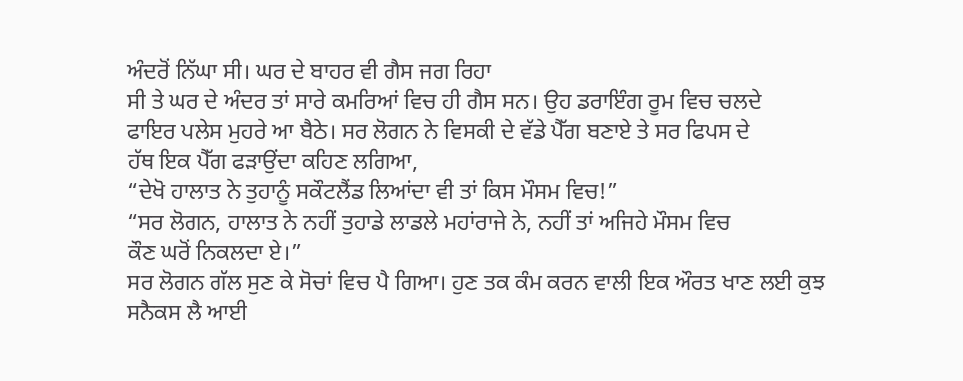ਅੰਦਰੋਂ ਨਿੱਘਾ ਸੀ। ਘਰ ਦੇ ਬਾਹਰ ਵੀ ਗੈਸ ਜਗ ਰਿਹਾ
ਸੀ ਤੇ ਘਰ ਦੇ ਅੰਦਰ ਤਾਂ ਸਾਰੇ ਕਮਰਿਆਂ ਵਿਚ ਹੀ ਗੈਸ ਸਨ। ਉਹ ਡਰਾਇੰਗ ਰੂਮ ਵਿਚ ਚਲਦੇ
ਫਾਇਰ ਪਲੇਸ ਮੁਹਰੇ ਆ ਬੈਠੇ। ਸਰ ਲੋਗਨ ਨੇ ਵਿਸਕੀ ਦੇ ਵੱਡੇ ਪੈੱਗ ਬਣਾਏ ਤੇ ਸਰ ਫਿਪਸ ਦੇ
ਹੱਥ ਇਕ ਪੈੱਗ ਫੜਾਉਂਦਾ ਕਹਿਣ ਲਗਿਆ,
“ਦੇਖੋ ਹਾਲਾਤ ਨੇ ਤੁਹਾਨੂੰ ਸਕੌਟਲੈਂਡ ਲਿਆਂਦਾ ਵੀ ਤਾਂ ਕਿਸ ਮੌਸਮ ਵਿਚ!”
“ਸਰ ਲੋਗਨ, ਹਾਲਾਤ ਨੇ ਨਹੀਂ ਤੁਹਾਡੇ ਲਾਡਲੇ ਮਹਾਂਰਾਜੇ ਨੇ, ਨਹੀਂ ਤਾਂ ਅਜਿਹੇ ਮੌਸਮ ਵਿਚ
ਕੌਣ ਘਰੋਂ ਨਿਕਲਦਾ ਏ।”
ਸਰ ਲੋਗਨ ਗੱਲ ਸੁਣ ਕੇ ਸੋਚਾਂ ਵਿਚ ਪੈ ਗਿਆ। ਹੁਣ ਤਕ ਕੰਮ ਕਰਨ ਵਾਲੀ ਇਕ ਔਰਤ ਖਾਣ ਲਈ ਕੁਝ
ਸਨੈਕਸ ਲੈ ਆਈ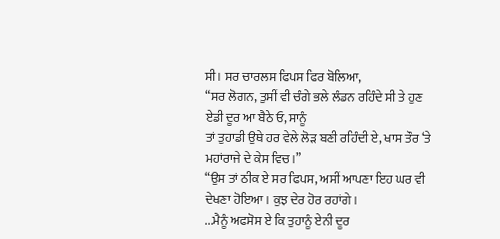ਸੀ। ਸਰ ਚਾਰਲਸ ਫਿਪਸ ਫਿਰ ਬੋਲਿਆ,
“ਸਰ ਲੋਗਨ, ਤੁਸੀਂ ਵੀ ਚੰਗੇ ਭਲੇ ਲੰਡਨ ਰਹਿੰਦੇ ਸੀ ਤੇ ਹੁਣ ਏਡੀ ਦੂਰ ਆ ਬੈਠੇ ਓ, ਸਾਨੂੰ
ਤਾਂ ਤੁਹਾਡੀ ਉਥੇ ਹਰ ਵੇਲੇ ਲੋੜ ਬਣੀ ਰਹਿੰਦੀ ਏ, ਖਾਸ ਤੌਰ ‘ਤੇ ਮਹਾਂਰਾਜੇ ਦੇ ਕੇਸ ਵਿਚ।”
“ਉਸ ਤਾਂ ਠੀਕ ਏ ਸਰ ਫਿਪਸ, ਅਸੀਂ ਆਪਣਾ ਇਹ ਘਰ ਵੀ ਦੇਖਣਾ ਹੋਇਆ। ਕੁਝ ਦੇਰ ਹੋਰ ਰਹਾਂਗੇ।
...ਮੈਨੂੰ ਅਫਸੋਸ ਏ ਕਿ ਤੁਹਾਨੂੰ ਏਨੀ ਦੂਰ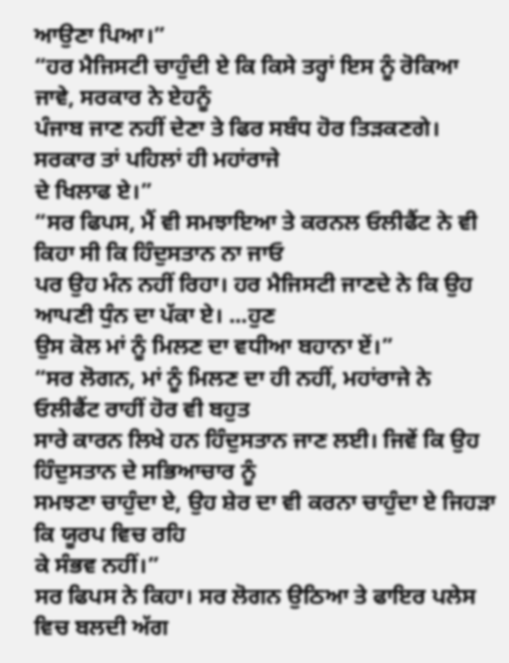ਆਉਣਾ ਪਿਆ।”
“ਹਰ ਮੈਜਿਸਟੀ ਚਾਹੁੰਦੀ ਏ ਕਿ ਕਿਸੇ ਤਰ੍ਹਾਂ ਇਸ ਨੂੰ ਰੋਕਿਆ ਜਾਵੇ, ਸਰਕਾਰ ਨੇ ਏਹਨੂੰ
ਪੰਜਾਬ ਜਾਣ ਨਹੀਂ ਦੇਣਾ ਤੇ ਫਿਰ ਸਬੰਧ ਹੋਰ ਤਿੜਕਣਗੇ। ਸਰਕਾਰ ਤਾਂ ਪਹਿਲਾਂ ਹੀ ਮਹਾਂਰਾਜੇ
ਦੇ ਖਿਲਾਫ ਏ।”
“ਸਰ ਫਿਪਸ, ਮੈਂ ਵੀ ਸਮਝਾਇਆ ਤੇ ਕਰਨਲ ਓਲੀਫੈਂਟ ਨੇ ਵੀ ਕਿਹਾ ਸੀ ਕਿ ਹਿੰਦੁਸਤਾਨ ਨਾ ਜਾਓ
ਪਰ ਉਹ ਮੰਨ ਨਹੀਂ ਰਿਹਾ। ਹਰ ਮੈਜਿਸਟੀ ਜਾਣਦੇ ਨੇ ਕਿ ਉਹ ਆਪਣੀ ਧੁੰਨ ਦਾ ਪੱਕਾ ਏ। ...ਹੁਣ
ਉਸ ਕੋਲ ਮਾਂ ਨੂੰ ਮਿਲਣ ਦਾ ਵਧੀਆ ਬਹਾਨਾ ਏਂ।”
“ਸਰ ਲੋਗਨ, ਮਾਂ ਨੂੰ ਮਿਲਣ ਦਾ ਹੀ ਨਹੀਂ, ਮਹਾਂਰਾਜੇ ਨੇ ਓਲੀਫੈਂਟ ਰਾਹੀਂ ਹੋਰ ਵੀ ਬਹੁਤ
ਸਾਰੇ ਕਾਰਨ ਲਿਖੇ ਹਨ ਹਿੰਦੁਸਤਾਨ ਜਾਣ ਲਈ। ਜਿਵੇਂ ਕਿ ਉਹ ਹਿੰਦੁਸਤਾਨ ਦੇ ਸਭਿਆਚਾਰ ਨੂੰ
ਸਮਝਣਾ ਚਾਹੁੰਦਾ ਏ, ਉਹ ਸ਼ੇਰ ਦਾ ਵੀ ਕਰਨਾ ਚਾਹੁੰਦਾ ਏ ਜਿਹੜਾ ਕਿ ਯੂਰਪ ਵਿਚ ਰਹਿ
ਕੇ ਸੰਭਵ ਨਹੀਂ।”
ਸਰ ਫਿਪਸ ਨੇ ਕਿਹਾ। ਸਰ ਲੋਗਨ ਉਠਿਆ ਤੇ ਫਾਇਰ ਪਲੇਸ ਵਿਚ ਬਲਦੀ ਅੱਗ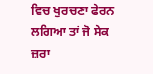ਵਿਚ ਖੁਰਚਣਾ ਫੇਰਨ
ਲਗਿਆ ਤਾਂ ਜੋ ਸੇਕ ਜ਼ਰਾ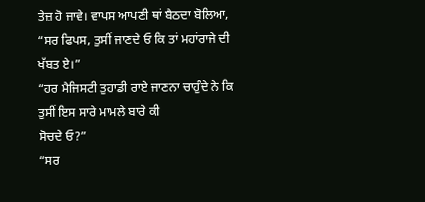ਤੇਜ਼ ਹੋ ਜਾਵੇ। ਵਾਪਸ ਆਪਣੀ ਥਾਂ ਬੈਠਦਾ ਬੋਲਿਆ,
“ਸਰ ਫਿਪਸ, ਤੁਸੀਂ ਜਾਣਦੇ ਓ ਕਿ ਤਾਂ ਮਹਾਂਰਾਜੇ ਦੀ ਖੱਬਤ ਏ।”
“ਹਰ ਮੈਜਿਸਟੀ ਤੁਹਾਡੀ ਰਾਏ ਜਾਣਨਾ ਚਾਹੁੰਦੇ ਨੇ ਕਿ ਤੁਸੀਂ ਇਸ ਸਾਰੇ ਮਾਮਲੇ ਬਾਰੇ ਕੀ
ਸੋਚਦੇ ਓ?”
“ਸਰ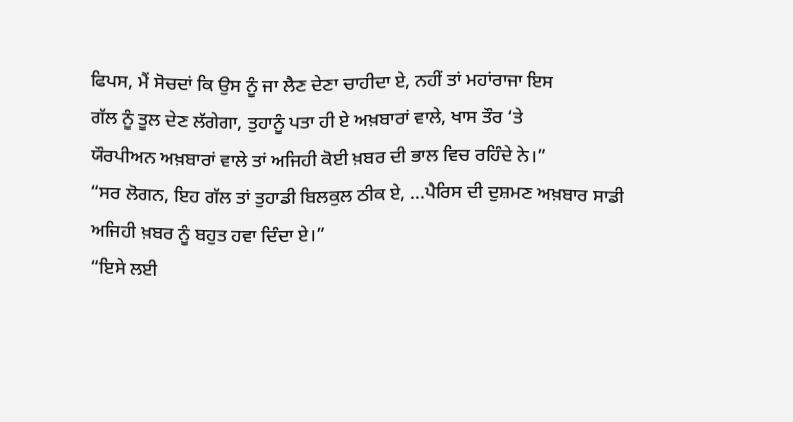ਫਿਪਸ, ਮੈਂ ਸੋਚਦਾਂ ਕਿ ਉਸ ਨੂੰ ਜਾ ਲੈਣ ਦੇਣਾ ਚਾਹੀਦਾ ਏ, ਨਹੀਂ ਤਾਂ ਮਹਾਂਰਾਜਾ ਇਸ
ਗੱਲ ਨੂੰ ਤੂਲ ਦੇਣ ਲੱਗੇਗਾ, ਤੁਹਾਨੂੰ ਪਤਾ ਹੀ ਏ ਅਖ਼ਬਾਰਾਂ ਵਾਲੇ, ਖਾਸ ਤੌਰ ‘ਤੇ
ਯੌਰਪੀਅਨ ਅਖ਼ਬਾਰਾਂ ਵਾਲੇ ਤਾਂ ਅਜਿਹੀ ਕੋਈ ਖ਼ਬਰ ਦੀ ਭਾਲ ਵਿਚ ਰਹਿੰਦੇ ਨੇ।”
“ਸਰ ਲੋਗਨ, ਇਹ ਗੱਲ ਤਾਂ ਤੁਹਾਡੀ ਬਿਲਕੁਲ ਠੀਕ ਏ, ...ਪੈਰਿਸ ਦੀ ਦੁਸ਼ਮਣ ਅਖ਼ਬਾਰ ਸਾਡੀ
ਅਜਿਹੀ ਖ਼ਬਰ ਨੂੰ ਬਹੁਤ ਹਵਾ ਦਿੰਦਾ ਏ।”
“ਇਸੇ ਲਈ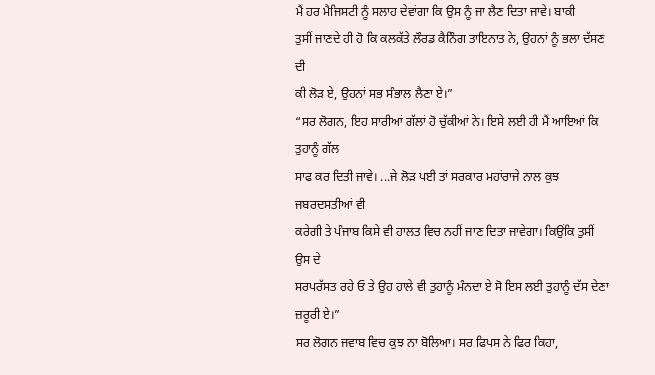ਮੈਂ ਹਰ ਮੈਜਿਸਟੀ ਨੂੰ ਸਲਾਹ ਦੇਵਾਂਗਾ ਕਿ ਉਸ ਨੂੰ ਜਾ ਲੈਣ ਦਿਤਾ ਜਾਵੇ। ਬਾਕੀ
ਤੁਸੀਂ ਜਾਣਦੇ ਹੀ ਹੋ ਕਿ ਕਲਕੱਤੇ ਲੌਰਡ ਕੈਨਿੰਗ ਤਾਇਨਾਤ ਨੇ, ਉਹਨਾਂ ਨੂੰ ਭਲਾ ਦੱਸਣ ਦੀ
ਕੀ ਲੋੜ ਏ, ਉਹਨਾਂ ਸਭ ਸੰਭਾਲ ਲੈਣਾ ਏ।”
“ਸਰ ਲੋਗਨ, ਇਹ ਸਾਰੀਆਂ ਗੱਲਾਂ ਹੋ ਚੁੱਕੀਆਂ ਨੇ। ਇਸੇ ਲਈ ਹੀ ਮੈਂ ਆਇਆਂ ਕਿ ਤੁਹਾਨੂੰ ਗੱਲ
ਸਾਫ ਕਰ ਦਿਤੀ ਜਾਵੇ। ...ਜੇ ਲੋੜ ਪਈ ਤਾਂ ਸਰਕਾਰ ਮਹਾਂਰਾਜੇ ਨਾਲ ਕੁਝ ਜਬਰਦਸਤੀਆਂ ਵੀ
ਕਰੇਗੀ ਤੇ ਪੰਜਾਬ ਕਿਸੇ ਵੀ ਹਾਲਤ ਵਿਚ ਨਹੀਂ ਜਾਣ ਦਿਤਾ ਜਾਵੇਗਾ। ਕਿਉਂਕਿ ਤੁਸੀਂ ਉਸ ਦੇ
ਸਰਪਰੱਸਤ ਰਹੇ ਓ ਤੇ ਉਹ ਹਾਲੇ ਵੀ ਤੁਹਾਨੂੰ ਮੰਨਦਾ ਏ ਸੋ ਇਸ ਲਈ ਤੁਹਾਨੂੰ ਦੱਸ ਦੇਣਾ
ਜ਼ਰੂਰੀ ਏ।”
ਸਰ ਲੋਗਨ ਜਵਾਬ ਵਿਚ ਕੁਝ ਨਾ ਬੋਲਿਆ। ਸਰ ਫਿਪਸ ਨੇ ਫਿਰ ਕਿਹਾ,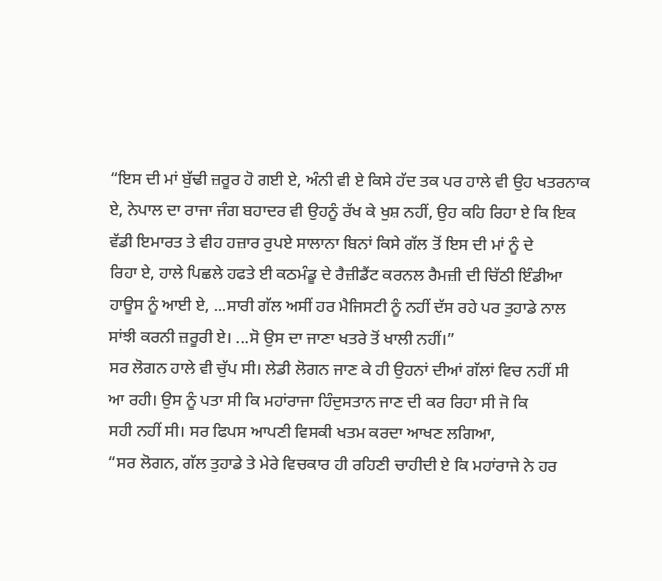“ਇਸ ਦੀ ਮਾਂ ਬੁੱਢੀ ਜ਼ਰੂਰ ਹੋ ਗਈ ਏ, ਅੰਨੀ ਵੀ ਏ ਕਿਸੇ ਹੱਦ ਤਕ ਪਰ ਹਾਲੇ ਵੀ ਉਹ ਖਤਰਨਾਕ
ਏ, ਨੇਪਾਲ ਦਾ ਰਾਜਾ ਜੰਗ ਬਹਾਦਰ ਵੀ ਉਹਨੂੰ ਰੱਖ ਕੇ ਖੁਸ਼ ਨਹੀਂ, ਉਹ ਕਹਿ ਰਿਹਾ ਏ ਕਿ ਇਕ
ਵੱਡੀ ਇਮਾਰਤ ਤੇ ਵੀਹ ਹਜ਼ਾਰ ਰੁਪਏ ਸਾਲਾਨਾ ਬਿਨਾਂ ਕਿਸੇ ਗੱਲ ਤੋਂ ਇਸ ਦੀ ਮਾਂ ਨੂੰ ਦੇ
ਰਿਹਾ ਏ, ਹਾਲੇ ਪਿਛਲੇ ਹਫਤੇ ਈ ਕਠਮੰਡੂ ਦੇ ਰੈਜ਼ੀਡੈਂਟ ਕਰਨਲ ਰੈਮਜ਼ੀ ਦੀ ਚਿੱਠੀ ਇੰਡੀਆ
ਹਾਊਸ ਨੂੰ ਆਈ ਏ, ...ਸਾਰੀ ਗੱਲ ਅਸੀਂ ਹਰ ਮੈਜਿਸਟੀ ਨੂੰ ਨਹੀਂ ਦੱਸ ਰਹੇ ਪਰ ਤੁਹਾਡੇ ਨਾਲ
ਸਾਂਝੀ ਕਰਨੀ ਜ਼ਰੂਰੀ ਏ। ...ਸੋ ਉਸ ਦਾ ਜਾਣਾ ਖਤਰੇ ਤੋਂ ਖਾਲੀ ਨਹੀਂ।”
ਸਰ ਲੋਗਨ ਹਾਲੇ ਵੀ ਚੁੱਪ ਸੀ। ਲੇਡੀ ਲੋਗਨ ਜਾਣ ਕੇ ਹੀ ਉਹਨਾਂ ਦੀਆਂ ਗੱਲਾਂ ਵਿਚ ਨਹੀਂ ਸੀ
ਆ ਰਹੀ। ਉਸ ਨੂੰ ਪਤਾ ਸੀ ਕਿ ਮਹਾਂਰਾਜਾ ਹਿੰਦੁਸਤਾਨ ਜਾਣ ਦੀ ਕਰ ਰਿਹਾ ਸੀ ਜੋ ਕਿ
ਸਹੀ ਨਹੀਂ ਸੀ। ਸਰ ਫਿਪਸ ਆਪਣੀ ਵਿਸਕੀ ਖਤਮ ਕਰਦਾ ਆਖਣ ਲਗਿਆ,
“ਸਰ ਲੋਗਨ, ਗੱਲ ਤੁਹਾਡੇ ਤੇ ਮੇਰੇ ਵਿਚਕਾਰ ਹੀ ਰਹਿਣੀ ਚਾਹੀਦੀ ਏ ਕਿ ਮਹਾਂਰਾਜੇ ਨੇ ਹਰ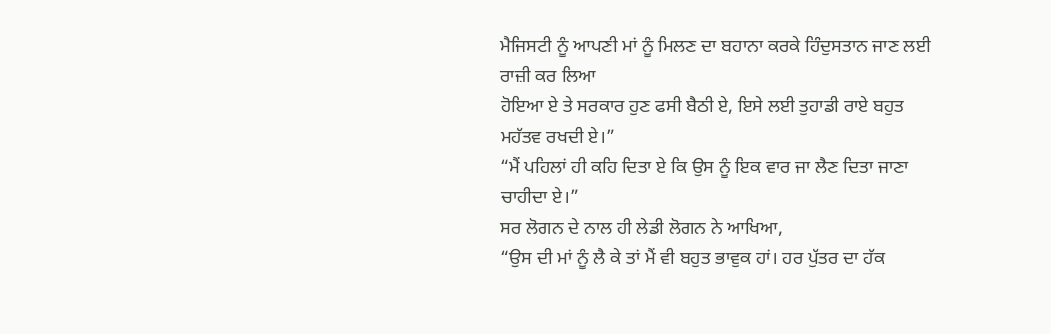ਮੈਜਿਸਟੀ ਨੂੰ ਆਪਣੀ ਮਾਂ ਨੂੰ ਮਿਲਣ ਦਾ ਬਹਾਨਾ ਕਰਕੇ ਹਿੰਦੁਸਤਾਨ ਜਾਣ ਲਈ ਰਾਜ਼ੀ ਕਰ ਲਿਆ
ਹੋਇਆ ਏ ਤੇ ਸਰਕਾਰ ਹੁਣ ਫਸੀ ਬੈਠੀ ਏ, ਇਸੇ ਲਈ ਤੁਹਾਡੀ ਰਾਏ ਬਹੁਤ ਮਹੱਤਵ ਰਖਦੀ ਏ।”
“ਮੈਂ ਪਹਿਲਾਂ ਹੀ ਕਹਿ ਦਿਤਾ ਏ ਕਿ ਉਸ ਨੂੰ ਇਕ ਵਾਰ ਜਾ ਲੈਣ ਦਿਤਾ ਜਾਣਾ ਚਾਹੀਦਾ ਏ।”
ਸਰ ਲੋਗਨ ਦੇ ਨਾਲ ਹੀ ਲੇਡੀ ਲੋਗਨ ਨੇ ਆਖਿਆ,
“ਉਸ ਦੀ ਮਾਂ ਨੂੰ ਲੈ ਕੇ ਤਾਂ ਮੈਂ ਵੀ ਬਹੁਤ ਭਾਵੁਕ ਹਾਂ। ਹਰ ਪੁੱਤਰ ਦਾ ਹੱਕ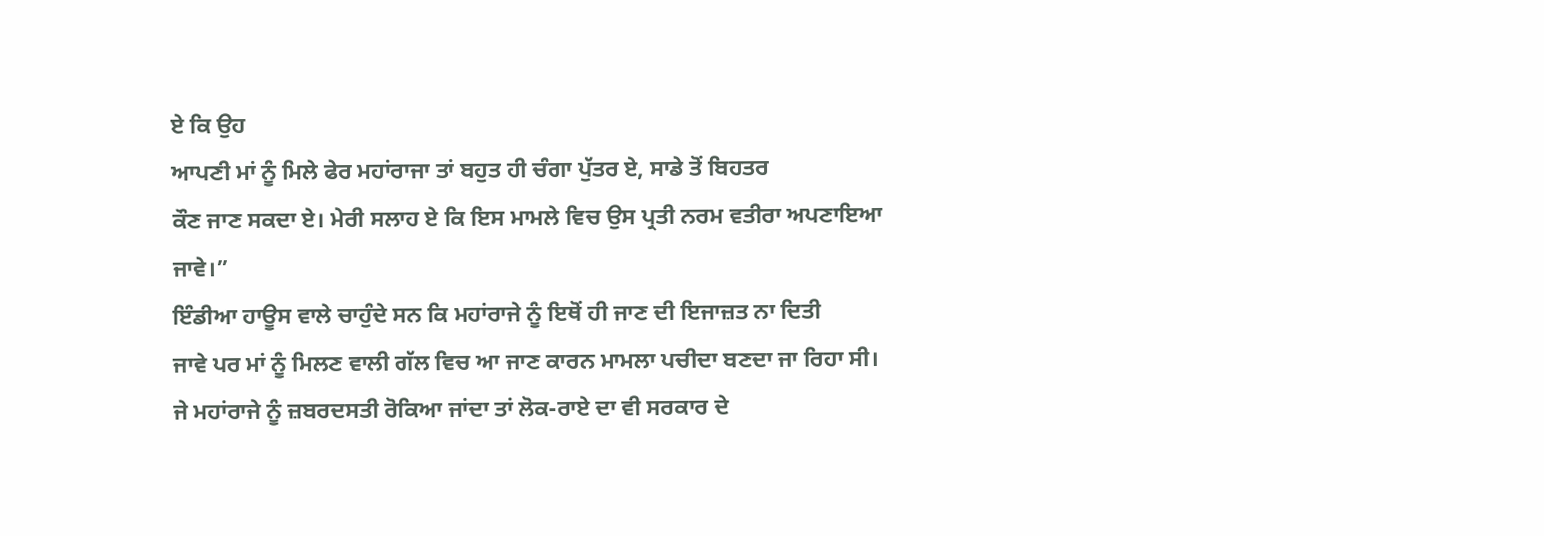ਏ ਕਿ ਉਹ
ਆਪਣੀ ਮਾਂ ਨੂੰ ਮਿਲੇ ਫੇਰ ਮਹਾਂਰਾਜਾ ਤਾਂ ਬਹੁਤ ਹੀ ਚੰਗਾ ਪੁੱਤਰ ਏ, ਸਾਡੇ ਤੋਂ ਬਿਹਤਰ
ਕੌਣ ਜਾਣ ਸਕਦਾ ਏ। ਮੇਰੀ ਸਲਾਹ ਏ ਕਿ ਇਸ ਮਾਮਲੇ ਵਿਚ ਉਸ ਪ੍ਰਤੀ ਨਰਮ ਵਤੀਰਾ ਅਪਣਾਇਆ
ਜਾਵੇ।”
ਇੰਡੀਆ ਹਾਊਸ ਵਾਲੇ ਚਾਹੁੰਦੇ ਸਨ ਕਿ ਮਹਾਂਰਾਜੇ ਨੂੰ ਇਥੋਂ ਹੀ ਜਾਣ ਦੀ ਇਜਾਜ਼ਤ ਨਾ ਦਿਤੀ
ਜਾਵੇ ਪਰ ਮਾਂ ਨੂੰ ਮਿਲਣ ਵਾਲੀ ਗੱਲ ਵਿਚ ਆ ਜਾਣ ਕਾਰਨ ਮਾਮਲਾ ਪਚੀਦਾ ਬਣਦਾ ਜਾ ਰਿਹਾ ਸੀ।
ਜੇ ਮਹਾਂਰਾਜੇ ਨੂੰ ਜ਼ਬਰਦਸਤੀ ਰੋਕਿਆ ਜਾਂਦਾ ਤਾਂ ਲੋਕ-ਰਾਏ ਦਾ ਵੀ ਸਰਕਾਰ ਦੇ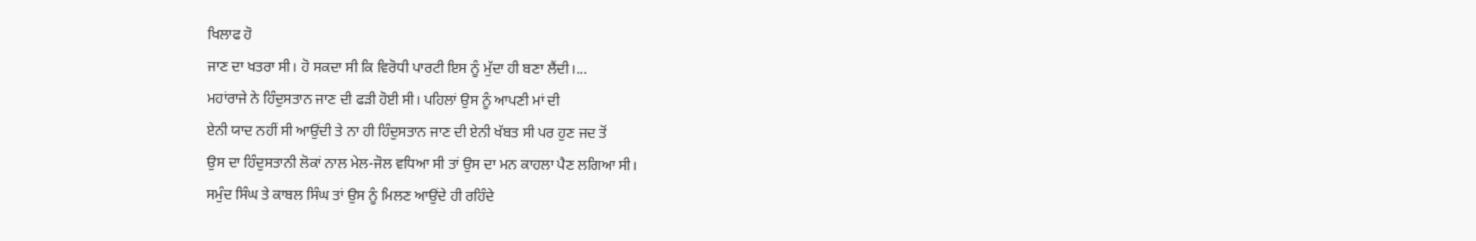ਖਿਲਾਫ ਹੋ
ਜਾਣ ਦਾ ਖਤਰਾ ਸੀ। ਹੋ ਸਕਦਾ ਸੀ ਕਿ ਵਿਰੋਧੀ ਪਾਰਟੀ ਇਸ ਨੂੰ ਮੁੱਦਾ ਹੀ ਬਣਾ ਲੈਂਦੀ।...
ਮਹਾਂਰਾਜੇ ਨੇ ਹਿੰਦੁਸਤਾਨ ਜਾਣ ਦੀ ਫੜੀ ਹੋਈ ਸੀ। ਪਹਿਲਾਂ ਉਸ ਨੂੰ ਆਪਣੀ ਮਾਂ ਦੀ
ਏਨੀ ਯਾਦ ਨਹੀਂ ਸੀ ਆਉਂਦੀ ਤੇ ਨਾ ਹੀ ਹਿੰਦੁਸਤਾਨ ਜਾਣ ਦੀ ਏਨੀ ਖੱਬਤ ਸੀ ਪਰ ਹੁਣ ਜਦ ਤੋਂ
ਉਸ ਦਾ ਹਿੰਦੁਸਤਾਨੀ ਲੋਕਾਂ ਨਾਲ ਮੇਲ-ਜੋਲ ਵਧਿਆ ਸੀ ਤਾਂ ਉਸ ਦਾ ਮਨ ਕਾਹਲਾ ਪੈਣ ਲਗਿਆ ਸੀ।
ਸਮੁੰਦ ਸਿੰਘ ਤੇ ਕਾਬਲ ਸਿੰਘ ਤਾਂ ਉਸ ਨੂੰ ਮਿਲਣ ਆਉਂਦੇ ਹੀ ਰਹਿੰਦੇ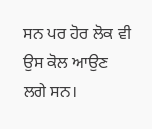ਸਨ ਪਰ ਹੋਰ ਲੋਕ ਵੀ
ਉਸ ਕੋਲ ਆਉਣ ਲਗੇ ਸਨ।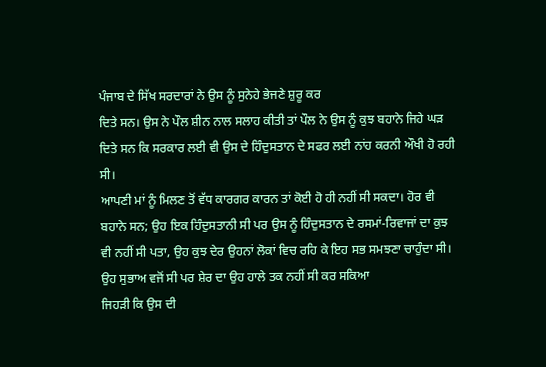ਪੰਜਾਬ ਦੇ ਸਿੱਖ ਸਰਦਾਰਾਂ ਨੇ ਉਸ ਨੂੰ ਸੁਨੇਹੇ ਭੇਜਣੇ ਸ਼ੁਰੂ ਕਰ
ਦਿਤੇ ਸਨ। ਉਸ ਨੇ ਪੌਲ ਸ਼ੀਨ ਨਾਲ ਸਲਾਹ ਕੀਤੀ ਤਾਂ ਪੌਲ ਨੇ ਉਸ ਨੂੰ ਕੁਝ ਬਹਾਨੇ ਜਿਹੇ ਘੜ
ਦਿਤੇ ਸਨ ਕਿ ਸਰਕਾਰ ਲਈ ਵੀ ਉਸ ਦੇ ਹਿੰਦੁਸਤਾਨ ਦੇ ਸਫਰ ਲਈ ਨਾਂਹ ਕਰਨੀ ਔਖੀ ਹੋ ਰਹੀ ਸੀ।
ਆਪਣੀ ਮਾਂ ਨੂੰ ਮਿਲਣ ਤੋਂ ਵੱਧ ਕਾਰਗਰ ਕਾਰਨ ਤਾਂ ਕੋਈ ਹੋ ਹੀ ਨਹੀਂ ਸੀ ਸਕਦਾ। ਹੋਰ ਵੀ
ਬਹਾਨੇ ਸਨ; ਉਹ ਇਕ ਹਿੰਦੁਸਤਾਨੀ ਸੀ ਪਰ ਉਸ ਨੂੰ ਹਿੰਦੁਸਤਾਨ ਦੇ ਰਸਮਾਂ-ਰਿਵਾਜਾਂ ਦਾ ਕੁਝ
ਵੀ ਨਹੀਂ ਸੀ ਪਤਾ, ਉਹ ਕੁਝ ਦੇਰ ਉਹਨਾਂ ਲੋਕਾਂ ਵਿਚ ਰਹਿ ਕੇ ਇਹ ਸਭ ਸਮਝਣਾ ਚਾਹੁੰਦਾ ਸੀ।
ਉਹ ਸੁਭਾਅ ਵਜੋਂ ਸੀ ਪਰ ਸ਼ੇਰ ਦਾ ਉਹ ਹਾਲੇ ਤਕ ਨਹੀਂ ਸੀ ਕਰ ਸਕਿਆ
ਜਿਹੜੀ ਕਿ ਉਸ ਦੀ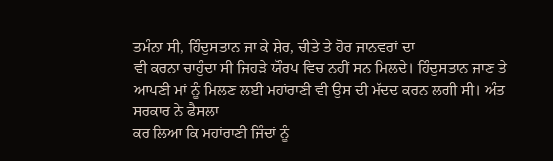ਤਮੰਨਾ ਸੀ, ਹਿੰਦੁਸਤਾਨ ਜਾ ਕੇ ਸ਼ੇਰ, ਚੀਤੇ ਤੇ ਹੋਰ ਜਾਨਵਰਾਂ ਦਾ
ਵੀ ਕਰਨਾ ਚਾਹੁੰਦਾ ਸੀ ਜਿਹੜੇ ਯੌਰਪ ਵਿਚ ਨਹੀਂ ਸਨ ਮਿਲਦੇ। ਹਿੰਦੁਸਤਾਨ ਜਾਣ ਤੇ
ਆਪਣੀ ਮਾਂ ਨੂੰ ਮਿਲਣ ਲਈ ਮਹਾਂਰਾਣੀ ਵੀ ਉਸ ਦੀ ਮੱਦਦ ਕਰਨ ਲਗੀ ਸੀ। ਅੰਤ ਸਰਕਾਰ ਨੇ ਫੈਸਲਾ
ਕਰ ਲਿਆ ਕਿ ਮਹਾਂਰਾਣੀ ਜਿੰਦਾਂ ਨੂੰ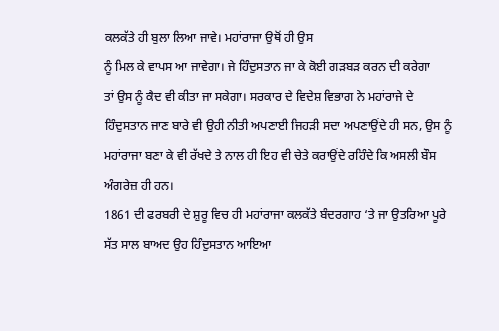ਕਲਕੱਤੇ ਹੀ ਬੁਲਾ ਲਿਆ ਜਾਵੇ। ਮਹਾਂਰਾਜਾ ਉਥੋਂ ਹੀ ਉਸ
ਨੂੰ ਮਿਲ ਕੇ ਵਾਪਸ ਆ ਜਾਵੇਗਾ। ਜੇ ਹਿੰਦੁਸਤਾਨ ਜਾ ਕੇ ਕੋਈ ਗੜਬੜ ਕਰਨ ਦੀ ਕਰੇਗਾ
ਤਾਂ ਉਸ ਨੂੰ ਕੈਦ ਵੀ ਕੀਤਾ ਜਾ ਸਕੇਗਾ। ਸਰਕਾਰ ਦੇ ਵਿਦੇਸ਼ ਵਿਭਾਗ ਨੇ ਮਹਾਂਰਾਜੇ ਦੇ
ਹਿੰਦੁਸਤਾਨ ਜਾਣ ਬਾਰੇ ਵੀ ਉਹੀ ਨੀਤੀ ਅਪਣਾਈ ਜਿਹੜੀ ਸਦਾ ਅਪਣਾਉਂਦੇ ਹੀ ਸਨ, ਉਸ ਨੂੰ
ਮਹਾਂਰਾਜਾ ਬਣਾ ਕੇ ਵੀ ਰੱਖਦੇ ਤੇ ਨਾਲ ਹੀ ਇਹ ਵੀ ਚੇਤੇ ਕਰਾਉਂਦੇ ਰਹਿੰਦੇ ਕਿ ਅਸਲੀ ਬੌਸ
ਅੰਗਰੇਜ਼ ਹੀ ਹਨ।
1861 ਦੀ ਫਰਬਰੀ ਦੇ ਸ਼ੁਰੂ ਵਿਚ ਹੀ ਮਹਾਂਰਾਜਾ ਕਲਕੱਤੇ ਬੰਦਰਗਾਹ ‘ਤੇ ਜਾ ਉਤਰਿਆ ਪੂਰੇ
ਸੱਤ ਸਾਲ ਬਾਅਦ ਉਹ ਹਿੰਦੁਸਤਾਨ ਆਇਆ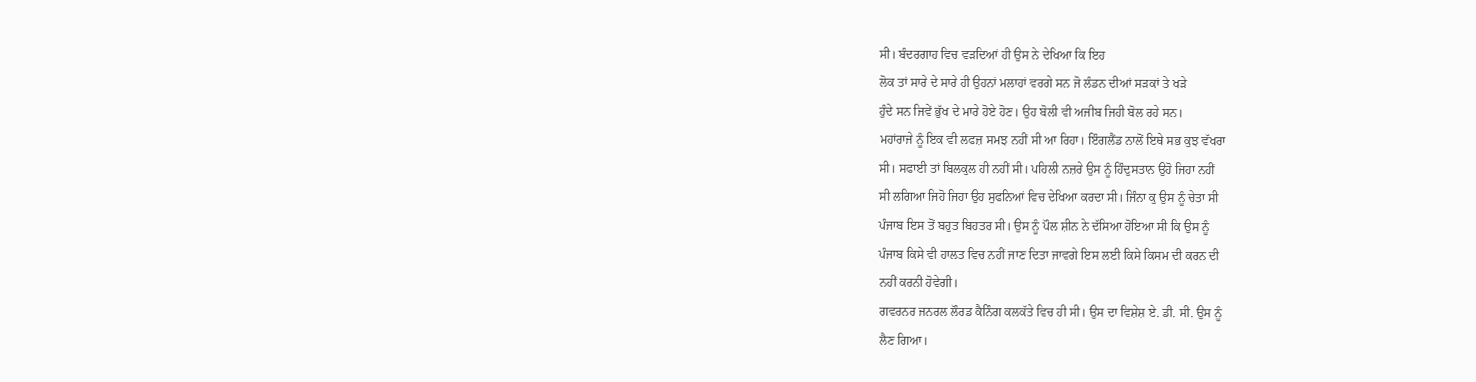ਸੀ। ਬੰਦਰਗਾਹ ਵਿਚ ਵੜਦਿਆਂ ਹੀ ਉਸ ਨੇ ਦੇਖਿਆ ਕਿ ਇਹ
ਲੋਕ ਤਾਂ ਸਾਰੇ ਦੇ ਸਾਰੇ ਹੀ ਉਹਨਾਂ ਮਲਾਹਾਂ ਵਰਗੇ ਸਨ ਜੋ ਲੰਡਨ ਦੀਆਂ ਸੜਕਾਂ ਤੇ ਖੜੇ
ਹੁੰਦੇ ਸਨ ਜਿਵੇਂ ਭੁੱਖ ਦੇ ਮਾਰੇ ਹੋਏ ਹੋਣ। ਉਹ ਬੋਲੀ ਵੀ ਅਜੀਬ ਜਿਹੀ ਬੋਲ ਰਹੇ ਸਨ।
ਮਹਾਂਰਾਜੇ ਨੂੰ ਇਕ ਵੀ ਲਫਜ਼ ਸਮਝ ਨਹੀਂ ਸੀ ਆ ਰਿਹਾ। ਇੰਗਲੈਂਡ ਨਾਲੋਂ ਇਥੇ ਸਭ ਕੁਝ ਵੱਖਰਾ
ਸੀ। ਸਫਾਈ ਤਾਂ ਬਿਲਕੁਲ ਹੀ ਨਹੀਂ ਸੀ। ਪਹਿਲੀ ਨਜ਼ਰੇ ਉਸ ਨੂੰ ਹਿੰਦੁਸਤਾਨ ਉਹੋ ਜਿਹਾ ਨਹੀਂ
ਸੀ ਲਗਿਆ ਜਿਹੋ ਜਿਹਾ ਉਹ ਸੁਫਨਿਆਂ ਵਿਚ ਦੇਖਿਆ ਕਰਦਾ ਸੀ। ਜਿੰਨਾ ਕੁ ਉਸ ਨੂੰ ਚੇਤਾ ਸੀ
ਪੰਜਾਬ ਇਸ ਤੋਂ ਬਹੁਤ ਬਿਹਤਰ ਸੀ। ਉਸ ਨੂੰ ਪੌਲ ਸ਼ੀਨ ਨੇ ਦੱਸਿਆ ਹੋਇਆ ਸੀ ਕਿ ਉਸ ਨੂੰ
ਪੰਜਾਬ ਕਿਸੇ ਵੀ ਹਾਲਤ ਵਿਚ ਨਹੀਂ ਜਾਣ ਦਿਤਾ ਜਾਵਗੇ ਇਸ ਲਈ ਕਿਸੇ ਕਿਸਮ ਦੀ ਕਰਨ ਦੀ
ਨਹੀਂ ਕਰਨੀ ਹੋਵੇਗੀ।
ਗਵਰਨਰ ਜਨਰਲ ਲੌਰਡ ਕੈਨਿੰਗ ਕਲਕੱਤੇ ਵਿਚ ਹੀ ਸੀ। ਉਸ ਦਾ ਵਿਸ਼ੇਸ਼ ਏ. ਡੀ. ਸੀ. ਉਸ ਨੂੰ
ਲੈਣ ਗਿਆ।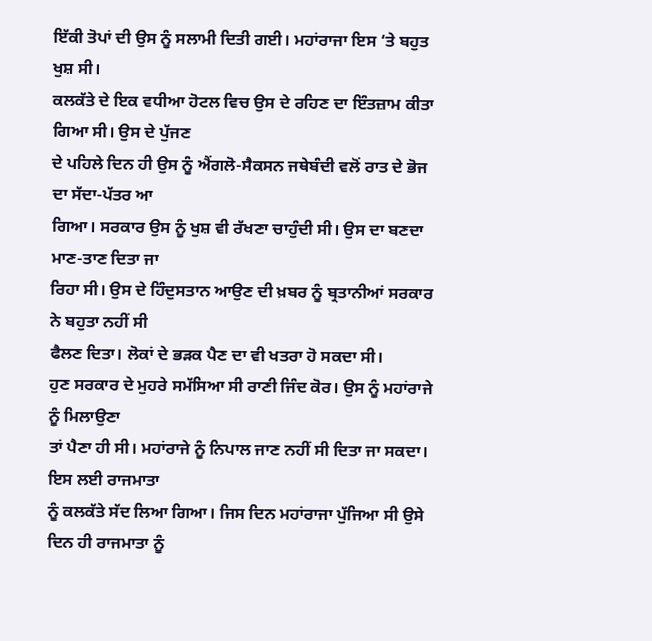ਇੱਕੀ ਤੋਪਾਂ ਦੀ ਉਸ ਨੂੰ ਸਲਾਮੀ ਦਿਤੀ ਗਈ। ਮਹਾਂਰਾਜਾ ਇਸ ‘ਤੇ ਬਹੁਤ ਖੁਸ਼ ਸੀ।
ਕਲਕੱਤੇ ਦੇ ਇਕ ਵਧੀਆ ਹੋਟਲ ਵਿਚ ਉਸ ਦੇ ਰਹਿਣ ਦਾ ਇੰਤਜ਼ਾਮ ਕੀਤਾ ਗਿਆ ਸੀ। ਉਸ ਦੇ ਪੁੱਜਣ
ਦੇ ਪਹਿਲੇ ਦਿਨ ਹੀ ਉਸ ਨੂੰ ਐਂਗਲੋ-ਸੈਕਸਨ ਜਥੇਬੰਦੀ ਵਲੋਂ ਰਾਤ ਦੇ ਭੋਜ ਦਾ ਸੱਦਾ-ਪੱਤਰ ਆ
ਗਿਆ। ਸਰਕਾਰ ਉਸ ਨੂੰ ਖੁਸ਼ ਵੀ ਰੱਖਣਾ ਚਾਹੁੰਦੀ ਸੀ। ਉਸ ਦਾ ਬਣਦਾ ਮਾਣ-ਤਾਣ ਦਿਤਾ ਜਾ
ਰਿਹਾ ਸੀ। ਉਸ ਦੇ ਹਿੰਦੁਸਤਾਨ ਆਉਣ ਦੀ ਖ਼ਬਰ ਨੂੰ ਬ੍ਰਤਾਨੀਆਂ ਸਰਕਾਰ ਨੇ ਬਹੁਤਾ ਨਹੀਂ ਸੀ
ਫੈਲਣ ਦਿਤਾ। ਲੋਕਾਂ ਦੇ ਭੜਕ ਪੈਣ ਦਾ ਵੀ ਖਤਰਾ ਹੋ ਸਕਦਾ ਸੀ।
ਹੁਣ ਸਰਕਾਰ ਦੇ ਮੁਹਰੇ ਸਮੱਸਿਆ ਸੀ ਰਾਣੀ ਜਿੰਦ ਕੋਰ। ਉਸ ਨੂੰ ਮਹਾਂਰਾਜੇ ਨੂੰ ਮਿਲਾਉਣਾ
ਤਾਂ ਪੈਣਾ ਹੀ ਸੀ। ਮਹਾਂਰਾਜੇ ਨੂੰ ਨਿਪਾਲ ਜਾਣ ਨਹੀਂ ਸੀ ਦਿਤਾ ਜਾ ਸਕਦਾ। ਇਸ ਲਈ ਰਾਜਮਾਤਾ
ਨੂੰ ਕਲਕੱਤੇ ਸੱਦ ਲਿਆ ਗਿਆ। ਜਿਸ ਦਿਨ ਮਹਾਂਰਾਜਾ ਪੁੱਜਿਆ ਸੀ ਉਸੇ ਦਿਨ ਹੀ ਰਾਜਮਾਤਾ ਨੂੰ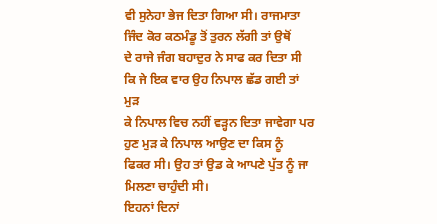ਵੀ ਸੁਨੇਹਾ ਭੇਜ ਦਿਤਾ ਗਿਆ ਸੀ। ਰਾਜਮਾਤਾ ਜਿੰਦ ਕੋਰ ਕਠਮੰਡੂ ਤੋਂ ਤੁਰਨ ਲੱਗੀ ਤਾਂ ਉਥੋਂ
ਦੇ ਰਾਜੇ ਜੰਗ ਬਹਾਦੁਰ ਨੇ ਸਾਫ ਕਰ ਦਿਤਾ ਸੀ ਕਿ ਜੇ ਇਕ ਵਾਰ ਉਹ ਨਿਪਾਲ ਛੱਡ ਗਈ ਤਾਂ ਮੁੜ
ਕੇ ਨਿਪਾਲ ਵਿਚ ਨਹੀਂ ਵੜ੍ਹਨ ਦਿਤਾ ਜਾਵੇਗਾ ਪਰ ਹੁਣ ਮੁੜ ਕੇ ਨਿਪਾਲ ਆਉਣ ਦਾ ਕਿਸ ਨੂੰ
ਫਿਕਰ ਸੀ। ਉਹ ਤਾਂ ਉਡ ਕੇ ਆਪਣੇ ਪੁੱਤ ਨੂੰ ਜਾ ਮਿਲਣਾ ਚਾਹੁੰਦੀ ਸੀ।
ਇਹਨਾਂ ਦਿਨਾਂ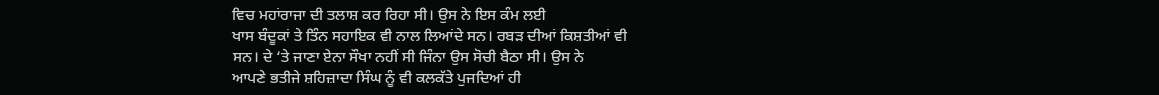ਵਿਚ ਮਹਾਂਰਾਜਾ ਦੀ ਤਲਾਸ਼ ਕਰ ਰਿਹਾ ਸੀ। ਉਸ ਨੇ ਇਸ ਕੰਮ ਲਈ
ਖਾਸ ਬੰਦੂਕਾਂ ਤੇ ਤਿੰਨ ਸਹਾਇਕ ਵੀ ਨਾਲ ਲਿਆਂਦੇ ਸਨ। ਰਬੜ ਦੀਆਂ ਕਿਸ਼ਤੀਆਂ ਵੀ
ਸਨ। ਦੇ ‘ਤੇ ਜਾਣਾ ਏਨਾ ਸੌਖਾ ਨਹੀਂ ਸੀ ਜਿੰਨਾ ਉਸ ਸੋਚੀ ਬੈਠਾ ਸੀ। ਉਸ ਨੇ
ਆਪਣੇ ਭਤੀਜੇ ਸ਼ਹਿਜ਼ਾਦਾ ਸਿੰਘ ਨੂੰ ਵੀ ਕਲਕੱਤੇ ਪੁਜਦਿਆਂ ਹੀ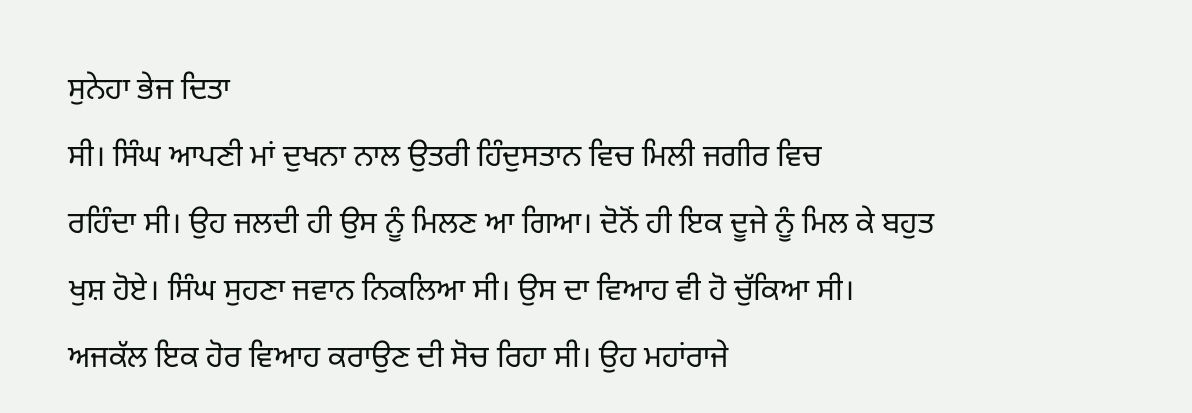ਸੁਨੇਹਾ ਭੇਜ ਦਿਤਾ
ਸੀ। ਸਿੰਘ ਆਪਣੀ ਮਾਂ ਦੁਖਨਾ ਨਾਲ ਉਤਰੀ ਹਿੰਦੁਸਤਾਨ ਵਿਚ ਮਿਲੀ ਜਗੀਰ ਵਿਚ
ਰਹਿੰਦਾ ਸੀ। ਉਹ ਜਲਦੀ ਹੀ ਉਸ ਨੂੰ ਮਿਲਣ ਆ ਗਿਆ। ਦੋਨੋਂ ਹੀ ਇਕ ਦੂਜੇ ਨੂੰ ਮਿਲ ਕੇ ਬਹੁਤ
ਖੁਸ਼ ਹੋਏ। ਸਿੰਘ ਸੁਹਣਾ ਜਵਾਨ ਨਿਕਲਿਆ ਸੀ। ਉਸ ਦਾ ਵਿਆਹ ਵੀ ਹੋ ਚੁੱਕਿਆ ਸੀ।
ਅਜਕੱਲ ਇਕ ਹੋਰ ਵਿਆਹ ਕਰਾਉਣ ਦੀ ਸੋਚ ਰਿਹਾ ਸੀ। ਉਹ ਮਹਾਂਰਾਜੇ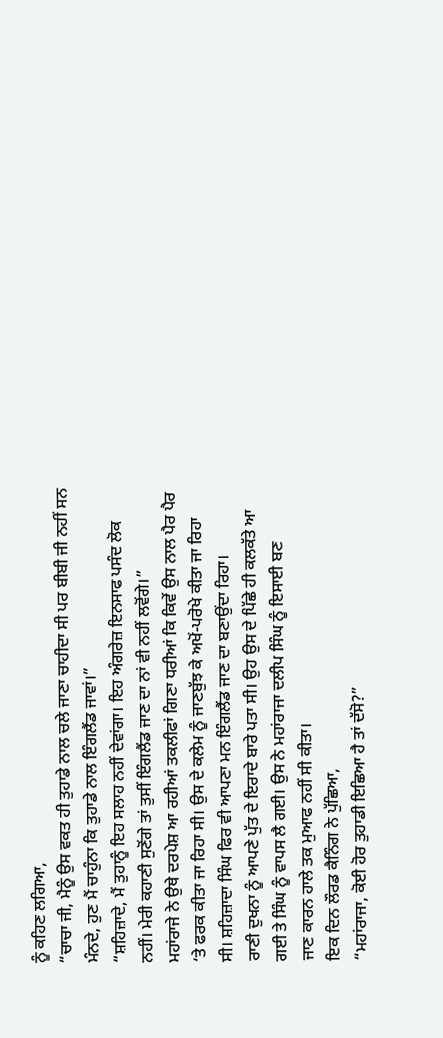ਨੂੰ ਕਹਿਣ ਲਗਿਆ,
“ਚਾਚਾ ਜੀ, ਮੈਨੂੰ ਉਸ ਵਕਤ ਹੀ ਤੁਹਾਡੇ ਨਾਲ ਚਲੇ ਜਾਣਾ ਚਾਹੀਦਾ ਸੀ ਪਰ ਬੀਬੀ ਜੀ ਨਹੀਂ ਸਨ
ਮੰਨਦੇ, ਹੁਣ ਮੈਂ ਚਾਹੁੰਨਾ ਕਿ ਤੁਹਾਡੇ ਨਾਲ ਇੰਗਲੈਂਡ ਜਾਵਾਂ।”
“ਸ਼ਹਿਜ਼ਾਦੇ, ਮੈਂ ਤੁਹਾਨੂੰ ਇਹ ਸਲਾਹ ਨਹੀਂ ਦੇਵਾਂਗਾ। ਇਹ ਅੰਗਰੇਜ਼ ਇਨਸਾਫ ਪਸੰਦ ਲੋਕ
ਨਹੀਂ। ਮੇਰੀ ਕਹਾਣੀ ਸੁਣੋਂਗੇ ਤਾਂ ਤੁਸੀਂ ਇੰਗਲੈਂਡ ਜਾਣ ਦਾ ਨਾਂ ਵੀ ਨਹੀਂ ਲਵੋਂਗੇ।”
ਮਹਾਂਰਾਜੇ ਨੇ ਉਥੇ ਦਰਪੇਸ਼ ਆ ਰਹੀਆਂ ਤਕਲੀਫਾਂ ਗਿਣਾ ਧਰੀਆਂ ਕਿ ਕਿਵੇਂ ਉਸ ਨਾਲ ਪੈਰ ਪੈਰ
‘ਤੇ ਫਰਕ ਕੀਤਾ ਜਾ ਰਿਹਾ ਸੀ। ਉਸ ਦੇ ਕਲੇਮ ਨੂੰ ਜਾਣਬੁੱਝ ਕੇ ਅਖੋਂ-ਪਰੋਖੇ ਕੀਤਾ ਜਾ ਰਿਹਾ
ਸੀ। ਸ਼ਹਿਜ਼ਾਦਾ ਸਿੰਘ ਫਿਰ ਵੀ ਆਪਣਾ ਮਨ ਇੰਗਲੈਂਡ ਜਾਣ ਦਾ ਬਣਾਉਂਦਾ ਰਿਹਾ।
ਰਾਣੀ ਦੁਖਨਾ ਨੂੰ ਆਪਣੇ ਪੁੱਤ ਦੇ ਇਰਾਦੇ ਬਾਰੇ ਪਤਾ ਸੀ। ਉਹ ਉਸ ਦੇ ਪਿੱਛੇ ਹੀ ਕਲਕੱਤੇ ਆ
ਗਈ ਤੇ ਸਿੰਘ ਨੂੰ ਵਾਪਸ ਲੈ ਗਈ। ਉਸ ਨੇ ਮਹਾਂਰਾਜਾ ਦਲੀਪ ਸਿੰਘ ਨੂੰ ਇਸਾਈ ਬਣ
ਜਾਣ ਕਾਰਨ ਹਾਲੇ ਤਕ ਮੁਆਫ ਨਹੀਂ ਸੀ ਕੀਤਾ।
ਇਕ ਦਿਨ ਲੌਰਡ ਕੈਨਿੰਗ ਨੇ ਪੁੱਛਿਆ,
“ਮਹਾਂਰਾਜਾ, ਕੋਈ ਹੋਰ ਤੁਹਾਡੀ ਇਛਿਆ ਹੈ ਤਾਂ ਦੱਸੋ?”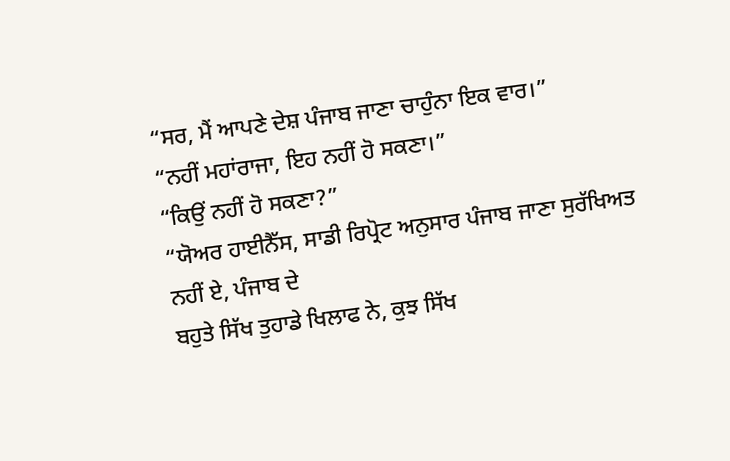“ਸਰ, ਮੈਂ ਆਪਣੇ ਦੇਸ਼ ਪੰਜਾਬ ਜਾਣਾ ਚਾਹੁੰਨਾ ਇਕ ਵਾਰ।”
“ਨਹੀਂ ਮਹਾਂਰਾਜਾ, ਇਹ ਨਹੀਂ ਹੋ ਸਕਣਾ।”
“ਕਿਉਂ ਨਹੀਂ ਹੋ ਸਕਣਾ?”
“ਯੋਅਰ ਹਾਈਨੈੱਸ, ਸਾਡੀ ਰਿਪ੍ਰੋਟ ਅਨੁਸਾਰ ਪੰਜਾਬ ਜਾਣਾ ਸੁਰੱਖਿਅਤ ਨਹੀਂ ਏ, ਪੰਜਾਬ ਦੇ
ਬਹੁਤੇ ਸਿੱਖ ਤੁਹਾਡੇ ਖਿਲਾਫ ਨੇ, ਕੁਝ ਸਿੱਖ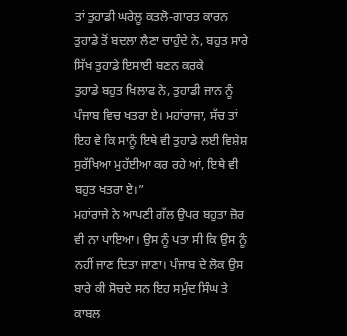ਤਾਂ ਤੁਹਾਡੀ ਘਰੇਲੂ ਕਤਲੋ-ਗਾਰਤ ਕਾਰਨ
ਤੁਹਾਡੇ ਤੋਂ ਬਦਲਾ ਲੈਣਾ ਚਾਹੁੰਦੇ ਨੇ, ਬਹੁਤ ਸਾਰੇ ਸਿੱਖ ਤੁਹਾਡੇ ਇਸਾਈ ਬਣਨ ਕਰਕੇ
ਤੁਹਾਡੇ ਬਹੁਤ ਖਿਲਾਫ ਨੇ, ਤੁਹਾਡੀ ਜਾਨ ਨੂੰ ਪੰਜਾਬ ਵਿਚ ਖਤਰਾ ਏ। ਮਹਾਂਰਾਜਾ, ਸੱਚ ਤਾਂ
ਇਹ ਵੇ ਕਿ ਸਾਨੂੰ ਇਥੇ ਵੀ ਤੁਹਾਡੇ ਲਈ ਵਿਸ਼ੇਸ਼ ਸੁਰੱਖਿਆ ਮੁਹੱਈਆ ਕਰ ਰਹੇ ਆਂ, ਇਥੇ ਵੀ
ਬਹੁਤ ਖਤਰਾ ਏ।”
ਮਹਾਂਰਾਜੇ ਨੇ ਆਪਣੀ ਗੱਲ ਉਪਰ ਬਹੁਤਾ ਜ਼ੋਰ ਵੀ ਨਾ ਪਾਇਆ। ਉਸ ਨੂੰ ਪਤਾ ਸੀ ਕਿ ਉਸ ਨੂੰ
ਨਹੀਂ ਜਾਣ ਦਿਤਾ ਜਾਣਾ। ਪੰਜਾਬ ਦੇ ਲੋਕ ਉਸ ਬਾਰੇ ਕੀ ਸੋਚਦੇ ਸਨ ਇਹ ਸਮੁੰਦ ਸਿੰਘ ਤੇ ਕਾਬਲ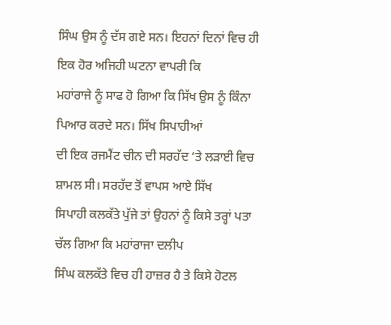ਸਿੰਘ ਉਸ ਨੂੰ ਦੱਸ ਗਏ ਸਨ। ਇਹਨਾਂ ਦਿਨਾਂ ਵਿਚ ਹੀ ਇਕ ਹੋਰ ਅਜਿਹੀ ਘਟਨਾ ਵਾਪਰੀ ਕਿ
ਮਹਾਂਰਾਜੇ ਨੂੰ ਸਾਫ ਹੋ ਗਿਆ ਕਿ ਸਿੱਖ ਉਸ ਨੂੰ ਕਿੰਨਾ ਪਿਆਰ ਕਰਦੇ ਸਨ। ਸਿੱਖ ਸਿਪਾਹੀਆਂ
ਦੀ ਇਕ ਰਜਮੈਂਟ ਚੀਨ ਦੀ ਸਰਹੱਦ ‘ਤੇ ਲੜਾਈ ਵਿਚ ਸ਼ਾਮਲ ਸੀ। ਸਰਹੱਦ ਤੋਂ ਵਾਪਸ ਆਏ ਸਿੱਖ
ਸਿਪਾਹੀ ਕਲਕੱਤੇ ਪੁੱਜੇ ਤਾਂ ਉਹਨਾਂ ਨੂੰ ਕਿਸੇ ਤਰ੍ਹਾਂ ਪਤਾ ਚੱਲ ਗਿਆ ਕਿ ਮਹਾਂਰਾਜਾ ਦਲੀਪ
ਸਿੰਘ ਕਲਕੱਤੇ ਵਿਚ ਹੀ ਹਾਜ਼ਰ ਹੈ ਤੇ ਕਿਸੇ ਹੋਟਲ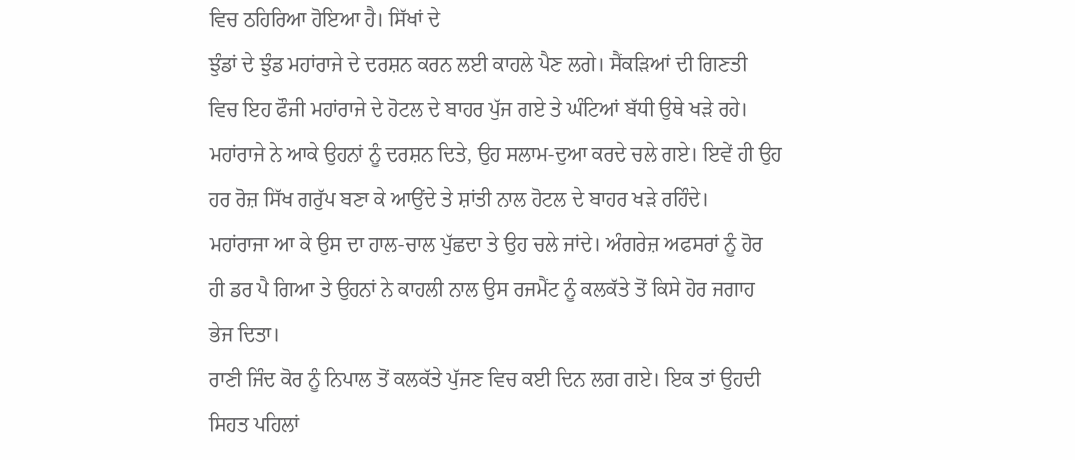ਵਿਚ ਠਹਿਰਿਆ ਹੋਇਆ ਹੈ। ਸਿੱਖਾਂ ਦੇ
ਝੁੰਡਾਂ ਦੇ ਝੁੰਡ ਮਹਾਂਰਾਜੇ ਦੇ ਦਰਸ਼ਨ ਕਰਨ ਲਈ ਕਾਹਲੇ ਪੈਣ ਲਗੇ। ਸੈਂਕੜਿਆਂ ਦੀ ਗਿਣਤੀ
ਵਿਚ ਇਹ ਫੌਜੀ ਮਹਾਂਰਾਜੇ ਦੇ ਹੋਟਲ ਦੇ ਬਾਹਰ ਪੁੱਜ ਗਏ ਤੇ ਘੰਟਿਆਂ ਬੱਧੀ ਉਥੇ ਖੜੇ ਰਹੇ।
ਮਹਾਂਰਾਜੇ ਨੇ ਆਕੇ ਉਹਨਾਂ ਨੂੰ ਦਰਸ਼ਨ ਦਿਤੇ, ਉਹ ਸਲਾਮ-ਦੁਆ ਕਰਦੇ ਚਲੇ ਗਏ। ਇਵੇਂ ਹੀ ਉਹ
ਹਰ ਰੋਜ਼ ਸਿੱਖ ਗਰੁੱਪ ਬਣਾ ਕੇ ਆਉਂਦੇ ਤੇ ਸ਼ਾਂਤੀ ਨਾਲ ਹੋਟਲ ਦੇ ਬਾਹਰ ਖੜੇ ਰਹਿੰਦੇ।
ਮਹਾਂਰਾਜਾ ਆ ਕੇ ਉਸ ਦਾ ਹਾਲ-ਚਾਲ ਪੁੱਛਦਾ ਤੇ ਉਹ ਚਲੇ ਜਾਂਦੇ। ਅੰਗਰੇਜ਼ ਅਫਸਰਾਂ ਨੂੰ ਹੋਰ
ਹੀ ਡਰ ਪੈ ਗਿਆ ਤੇ ਉਹਨਾਂ ਨੇ ਕਾਹਲੀ ਨਾਲ ਉਸ ਰਜਮੈਂਟ ਨੂੰ ਕਲਕੱਤੇ ਤੋਂ ਕਿਸੇ ਹੋਰ ਜਗਾਹ
ਭੇਜ ਦਿਤਾ।
ਰਾਣੀ ਜਿੰਦ ਕੋਰ ਨੂੰ ਨਿਪਾਲ ਤੋਂ ਕਲਕੱਤੇ ਪੁੱਜਣ ਵਿਚ ਕਈ ਦਿਨ ਲਗ ਗਏ। ਇਕ ਤਾਂ ਉਹਦੀ
ਸਿਹਤ ਪਹਿਲਾਂ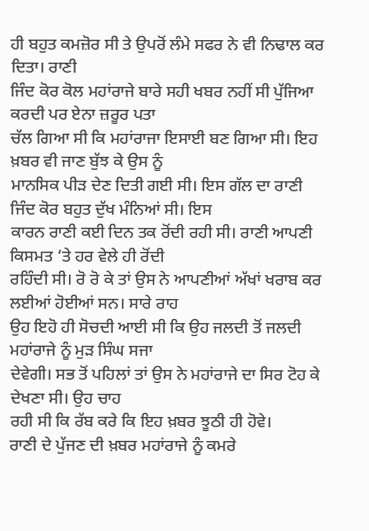ਹੀ ਬਹੁਤ ਕਮਜ਼ੋਰ ਸੀ ਤੇ ਉਪਰੋਂ ਲੰਮੇ ਸਫਰ ਨੇ ਵੀ ਨਿਢਾਲ ਕਰ ਦਿਤਾ। ਰਾਣੀ
ਜਿੰਦ ਕੋਰ ਕੋਲ ਮਹਾਂਰਾਜੇ ਬਾਰੇ ਸਹੀ ਖਬਰ ਨਹੀਂ ਸੀ ਪੁੱਜਿਆ ਕਰਦੀ ਪਰ ਏਨਾ ਜ਼ਰੂਰ ਪਤਾ
ਚੱਲ ਗਿਆ ਸੀ ਕਿ ਮਹਾਂਰਾਜਾ ਇਸਾਈ ਬਣ ਗਿਆ ਸੀ। ਇਹ ਖ਼ਬਰ ਵੀ ਜਾਣ ਬੁੱਝ ਕੇ ਉਸ ਨੂੰ
ਮਾਨਸਿਕ ਪੀੜ ਦੇਣ ਦਿਤੀ ਗਈ ਸੀ। ਇਸ ਗੱਲ ਦਾ ਰਾਣੀ ਜਿੰਦ ਕੋਰ ਬਹੁਤ ਦੁੱਖ ਮੰਨਿਆਂ ਸੀ। ਇਸ
ਕਾਰਨ ਰਾਣੀ ਕਈ ਦਿਨ ਤਕ ਰੋਂਦੀ ਰਹੀ ਸੀ। ਰਾਣੀ ਆਪਣੀ ਕਿਸਮਤ ‘ਤੇ ਹਰ ਵੇਲੇ ਹੀ ਰੋਂਦੀ
ਰਹਿੰਦੀ ਸੀ। ਰੋ ਰੋ ਕੇ ਤਾਂ ਉਸ ਨੇ ਆਪਣੀਆਂ ਅੱਖਾਂ ਖਰਾਬ ਕਰ ਲਈਆਂ ਹੋਈਆਂ ਸਨ। ਸਾਰੇ ਰਾਹ
ਉਹ ਇਹੋ ਹੀ ਸੋਚਦੀ ਆਈ ਸੀ ਕਿ ਉਹ ਜਲਦੀ ਤੋਂ ਜਲਦੀ ਮਹਾਂਰਾਜੇ ਨੂੰ ਮੁੜ ਸਿੰਘ ਸਜਾ
ਦੇਵੇਗੀ। ਸਭ ਤੋਂ ਪਹਿਲਾਂ ਤਾਂ ਉਸ ਨੇ ਮਹਾਂਰਾਜੇ ਦਾ ਸਿਰ ਟੋਹ ਕੇ ਦੇਖਣਾ ਸੀ। ਉਹ ਚਾਹ
ਰਹੀ ਸੀ ਕਿ ਰੱਬ ਕਰੇ ਕਿ ਇਹ ਖ਼ਬਰ ਝੂਠੀ ਹੀ ਹੋਵੇ।
ਰਾਣੀ ਦੇ ਪੁੱਜਣ ਦੀ ਖ਼ਬਰ ਮਹਾਂਰਾਜੇ ਨੂੰ ਕਮਰੇ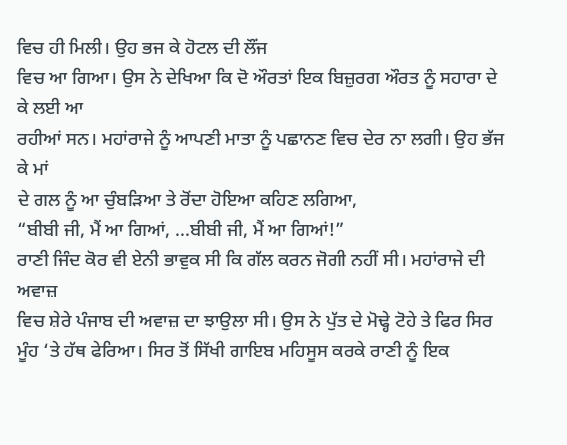ਵਿਚ ਹੀ ਮਿਲੀ। ਉਹ ਭਜ ਕੇ ਹੋਟਲ ਦੀ ਲੌਂਜ
ਵਿਚ ਆ ਗਿਆ। ਉਸ ਨੇ ਦੇਖਿਆ ਕਿ ਦੋ ਔਰਤਾਂ ਇਕ ਬਿਜ਼ੁਰਗ ਔਰਤ ਨੂੰ ਸਹਾਰਾ ਦੇ ਕੇ ਲਈ ਆ
ਰਹੀਆਂ ਸਨ। ਮਹਾਂਰਾਜੇ ਨੂੰ ਆਪਣੀ ਮਾਤਾ ਨੂੰ ਪਛਾਨਣ ਵਿਚ ਦੇਰ ਨਾ ਲਗੀ। ਉਹ ਭੱਜ ਕੇ ਮਾਂ
ਦੇ ਗਲ ਨੂੰ ਆ ਚੁੰਬੜਿਆ ਤੇ ਰੋਂਦਾ ਹੋਇਆ ਕਹਿਣ ਲਗਿਆ,
“ਬੀਬੀ ਜੀ, ਮੈਂ ਆ ਗਿਆਂ, ...ਬੀਬੀ ਜੀ, ਮੈਂ ਆ ਗਿਆਂ!”
ਰਾਣੀ ਜਿੰਦ ਕੋਰ ਵੀ ਏਨੀ ਭਾਵੁਕ ਸੀ ਕਿ ਗੱਲ ਕਰਨ ਜੋਗੀ ਨਹੀਂ ਸੀ। ਮਹਾਂਰਾਜੇ ਦੀ ਅਵਾਜ਼
ਵਿਚ ਸ਼ੇਰੇ ਪੰਜਾਬ ਦੀ ਅਵਾਜ਼ ਦਾ ਝਾਉਲਾ ਸੀ। ਉਸ ਨੇ ਪੁੱਤ ਦੇ ਮੋਢ੍ਹੇ ਟੋਹੇ ਤੇ ਫਿਰ ਸਿਰ
ਮੂੰਹ ‘ਤੇ ਹੱਥ ਫੇਰਿਆ। ਸਿਰ ਤੋਂ ਸਿੱਖੀ ਗਾਇਬ ਮਹਿਸੂਸ ਕਰਕੇ ਰਾਣੀ ਨੂੰ ਇਕ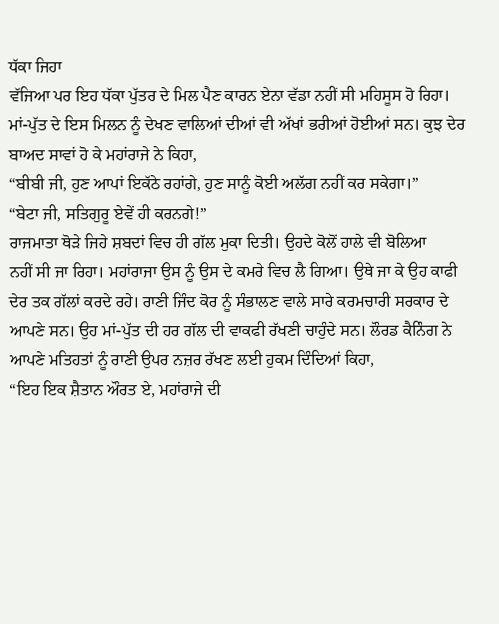ਧੱਕਾ ਜਿਹਾ
ਵੱਜਿਆ ਪਰ ਇਹ ਧੱਕਾ ਪੁੱਤਰ ਦੇ ਮਿਲ ਪੈਣ ਕਾਰਨ ਏਨਾ ਵੱਡਾ ਨਹੀਂ ਸੀ ਮਹਿਸੂਸ ਹੋ ਰਿਹਾ।
ਮਾਂ-ਪੁੱਤ ਦੇ ਇਸ ਮਿਲਨ ਨੂੰ ਦੇਖਣ ਵਾਲਿਆਂ ਦੀਆਂ ਵੀ ਅੱਖਾਂ ਭਰੀਆਂ ਹੋਈਆਂ ਸਨ। ਕੁਝ ਦੇਰ
ਬਾਅਦ ਸਾਵਾਂ ਹੋ ਕੇ ਮਹਾਂਰਾਜੇ ਨੇ ਕਿਹਾ,
“ਬੀਬੀ ਜੀ, ਹੁਣ ਆਪਾਂ ਇਕੱਠੇ ਰਹਾਂਗੇ, ਹੁਣ ਸਾਨੂੰ ਕੋਈ ਅਲੱਗ ਨਹੀਂ ਕਰ ਸਕੇਗਾ।”
“ਬੇਟਾ ਜੀ, ਸਤਿਗੁਰੂ ਏਵੇਂ ਹੀ ਕਰਨਗੇ!”
ਰਾਜਮਾਤਾ ਥੋੜੇ ਜਿਹੇ ਸ਼ਬਦਾਂ ਵਿਚ ਹੀ ਗੱਲ ਮੁਕਾ ਦਿਤੀ। ਉਹਦੇ ਕੋਲੋਂ ਹਾਲੇ ਵੀ ਬੋਲਿਆ
ਨਹੀਂ ਸੀ ਜਾ ਰਿਹਾ। ਮਹਾਂਰਾਜਾ ਉਸ ਨੂੰ ਉਸ ਦੇ ਕਮਰੇ ਵਿਚ ਲੈ ਗਿਆ। ਉਥੇ ਜਾ ਕੇ ਉਹ ਕਾਫੀ
ਦੇਰ ਤਕ ਗੱਲਾਂ ਕਰਦੇ ਰਹੇ। ਰਾਣੀ ਜਿੰਦ ਕੋਰ ਨੂੰ ਸੰਭਾਲਣ ਵਾਲੇ ਸਾਰੇ ਕਰਮਚਾਰੀ ਸਰਕਾਰ ਦੇ
ਆਪਣੇ ਸਨ। ਉਹ ਮਾਂ-ਪੁੱਤ ਦੀ ਹਰ ਗੱਲ ਦੀ ਵਾਕਫੀ ਰੱਖਣੀ ਚਾਹੁੰਦੇ ਸਨ। ਲੌਰਡ ਕੈਨਿੰਗ ਨੇ
ਆਪਣੇ ਮਤਿਹਤਾਂ ਨੂੰ ਰਾਣੀ ਉਪਰ ਨਜ਼ਰ ਰੱਖਣ ਲਈ ਹੁਕਮ ਦਿੰਦਿਆਂ ਕਿਹਾ,
“ਇਹ ਇਕ ਸ਼ੈਤਾਨ ਔਰਤ ਏ, ਮਹਾਂਰਾਜੇ ਦੀ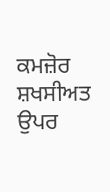ਕਮਜ਼ੋਰ ਸ਼ਖਸੀਅਤ ਉਪਰ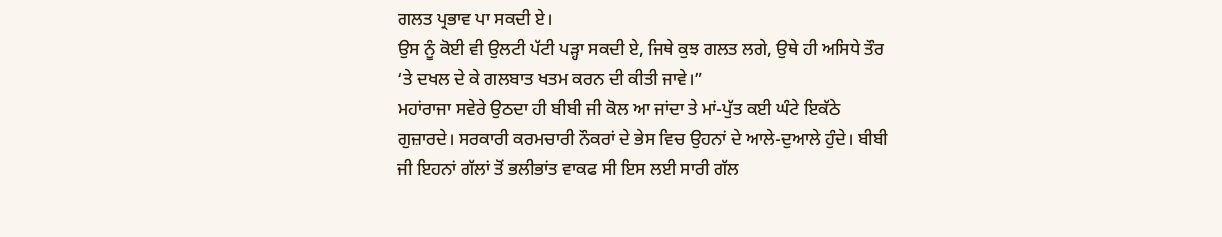ਗਲਤ ਪ੍ਰਭਾਵ ਪਾ ਸਕਦੀ ਏ।
ਉਸ ਨੂੰ ਕੋਈ ਵੀ ਉਲਟੀ ਪੱਟੀ ਪੜ੍ਹਾ ਸਕਦੀ ਏ, ਜਿਥੇ ਕੁਝ ਗਲਤ ਲਗੇ, ਉਥੇ ਹੀ ਅਸਿਧੇ ਤੌਰ
‘ਤੇ ਦਖਲ ਦੇ ਕੇ ਗਲਬਾਤ ਖਤਮ ਕਰਨ ਦੀ ਕੀਤੀ ਜਾਵੇ।”
ਮਹਾਂਰਾਜਾ ਸਵੇਰੇ ਉਠਦਾ ਹੀ ਬੀਬੀ ਜੀ ਕੋਲ ਆ ਜਾਂਦਾ ਤੇ ਮਾਂ-ਪੁੱਤ ਕਈ ਘੰਟੇ ਇਕੱਠੇ
ਗੁਜ਼ਾਰਦੇ। ਸਰਕਾਰੀ ਕਰਮਚਾਰੀ ਨੌਕਰਾਂ ਦੇ ਭੇਸ ਵਿਚ ਉਹਨਾਂ ਦੇ ਆਲੇ-ਦੁਆਲੇ ਹੁੰਦੇ। ਬੀਬੀ
ਜੀ ਇਹਨਾਂ ਗੱਲਾਂ ਤੋਂ ਭਲੀਭਾਂਤ ਵਾਕਫ ਸੀ ਇਸ ਲਈ ਸਾਰੀ ਗੱਲ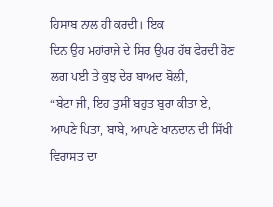ਹਿਸਾਬ ਨਾਲ ਹੀ ਕਰਦੀ। ਇਕ
ਦਿਨ ਉਹ ਮਹਾਂਰਾਜੇ ਦੇ ਸਿਰ ਉਪਰ ਹੱਥ ਫੇਰਦੀ ਰੋਣ ਲਗ ਪਈ ਤੇ ਕੁਝ ਦੇਰ ਬਾਅਦ ਬੋਲੀ,
“ਬੇਟਾ ਜੀ, ਇਹ ਤੁਸੀਂ ਬਹੁਤ ਬੁਰਾ ਕੀਤਾ ਏ, ਆਪਣੇ ਪਿਤਾ, ਬਾਬੇ, ਆਪਣੇ ਖਾਨਦਾਨ ਦੀ ਸਿੱਖੀ
ਵਿਰਾਸਤ ਦਾ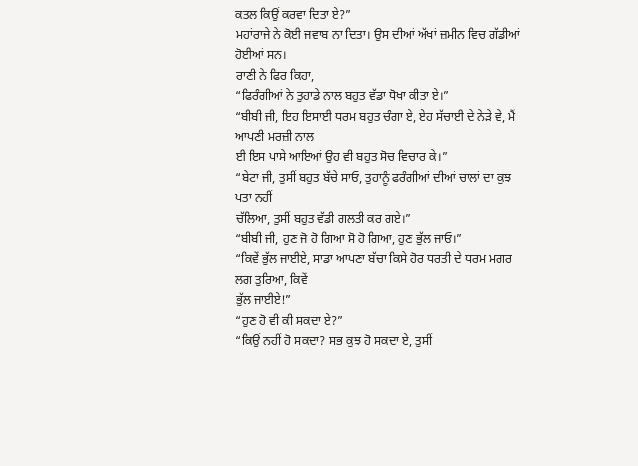ਕਤਲ ਕਿਉਂ ਕਰਵਾ ਦਿਤਾ ਏ?”
ਮਹਾਂਰਾਜੇ ਨੇ ਕੋਈ ਜਵਾਬ ਨਾ ਦਿਤਾ। ਉਸ ਦੀਆਂ ਅੱਖਾਂ ਜ਼ਮੀਨ ਵਿਚ ਗੱਡੀਆਂ ਹੋਈਆਂ ਸਨ।
ਰਾਣੀ ਨੇ ਫਿਰ ਕਿਹਾ,
“ਫਿਰੰਗੀਆਂ ਨੇ ਤੁਹਾਡੇ ਨਾਲ ਬਹੁਤ ਵੱਡਾ ਧੋਖਾ ਕੀਤਾ ਏ।”
“ਬੀਬੀ ਜੀ, ਇਹ ਇਸਾਈ ਧਰਮ ਬਹੁਤ ਚੰਗਾ ਏ, ਏਹ ਸੱਚਾਈ ਦੇ ਨੇੜੇ ਵੇ, ਮੈਂ ਆਪਣੀ ਮਰਜ਼ੀ ਨਾਲ
ਈ ਇਸ ਪਾਸੇ ਆਇਆਂ ਉਹ ਵੀ ਬਹੁਤ ਸੋਚ ਵਿਚਾਰ ਕੇ।”
“ਬੇਟਾ ਜੀ, ਤੁਸੀਂ ਬਹੁਤ ਬੱਚੇ ਸਾਓ, ਤੁਹਾਨੂੰ ਫਰੰਗੀਆਂ ਦੀਆਂ ਚਾਲਾਂ ਦਾ ਕੁਝ ਪਤਾ ਨਹੀਂ
ਚੱਲਿਆ, ਤੁਸੀਂ ਬਹੁਤ ਵੱਡੀ ਗਲਤੀ ਕਰ ਗਏ।”
“ਬੀਬੀ ਜੀ, ਹੁਣ ਜੋ ਹੋ ਗਿਆ ਸੋ ਹੋ ਗਿਆ, ਹੁਣ ਭੁੱਲ ਜਾਓ।”
“ਕਿਵੇਂ ਭੁੱਲ ਜਾਈਏ, ਸਾਡਾ ਆਪਣਾ ਬੱਚਾ ਕਿਸੇ ਹੋਰ ਧਰਤੀ ਦੇ ਧਰਮ ਮਗਰ ਲਗ ਤੁਰਿਆ, ਕਿਵੇਂ
ਭੁੱਲ ਜਾਈਏ!”
“ਹੁਣ ਹੋ ਵੀ ਕੀ ਸਕਦਾ ਏ?”
“ਕਿਉਂ ਨਹੀਂ ਹੋ ਸਕਦਾ? ਸਭ ਕੁਝ ਹੋ ਸਕਦਾ ਏ, ਤੁਸੀਂ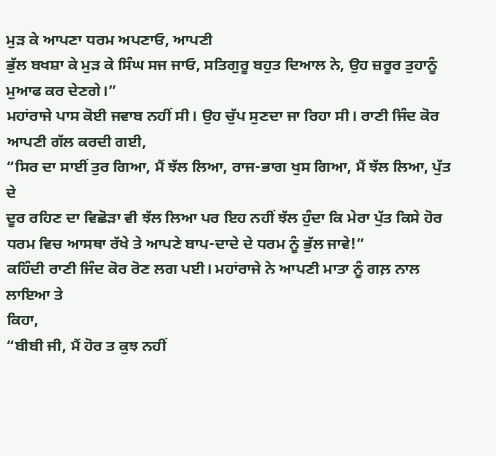ਮੁੜ ਕੇ ਆਪਣਾ ਧਰਮ ਅਪਣਾਓ, ਆਪਣੀ
ਭੁੱਲ ਬਖਸ਼ਾ ਕੇ ਮੁੜ ਕੇ ਸਿੰਘ ਸਜ ਜਾਓ, ਸਤਿਗੁਰੂ ਬਹੁਤ ਦਿਆਲ ਨੇ, ਉਹ ਜ਼ਰੂਰ ਤੁਹਾਨੂੰ
ਮੁਆਫ ਕਰ ਦੇਣਗੇ।”
ਮਹਾਂਰਾਜੇ ਪਾਸ ਕੋਈ ਜਵਾਬ ਨਹੀਂ ਸੀ। ਉਹ ਚੁੱਪ ਸੁਣਦਾ ਜਾ ਰਿਹਾ ਸੀ। ਰਾਣੀ ਜਿੰਦ ਕੋਰ
ਆਪਣੀ ਗੱਲ ਕਰਦੀ ਗਈ,
“ਸਿਰ ਦਾ ਸਾਈਂ ਤੁਰ ਗਿਆ, ਮੈਂ ਝੱਲ ਲਿਆ, ਰਾਜ-ਭਾਗ ਖੁਸ ਗਿਆ, ਮੈਂ ਝੱਲ ਲਿਆ, ਪੁੱਤ ਦੇ
ਦੂਰ ਰਹਿਣ ਦਾ ਵਿਛੋੜਾ ਵੀ ਝੱਲ ਲਿਆ ਪਰ ਇਹ ਨਹੀਂ ਝੱਲ ਹੁੰਦਾ ਕਿ ਮੇਰਾ ਪੁੱਤ ਕਿਸੇ ਹੋਰ
ਧਰਮ ਵਿਚ ਆਸਥਾ ਰੱਖੇ ਤੇ ਆਪਣੇ ਬਾਪ-ਦਾਦੇ ਦੇ ਧਰਮ ਨੂੰ ਭੁੱਲ ਜਾਵੇ!”
ਕਹਿੰਦੀ ਰਾਣੀ ਜਿੰਦ ਕੋਰ ਰੋਣ ਲਗ ਪਈ। ਮਹਾਂਰਾਜੇ ਨੇ ਆਪਣੀ ਮਾਤਾ ਨੂੰ ਗਲ਼ ਨਾਲ ਲਾਇਆ ਤੇ
ਕਿਹਾ,
“ਬੀਬੀ ਜੀ, ਮੈਂ ਹੋਰ ਤ ਕੁਝ ਨਹੀਂ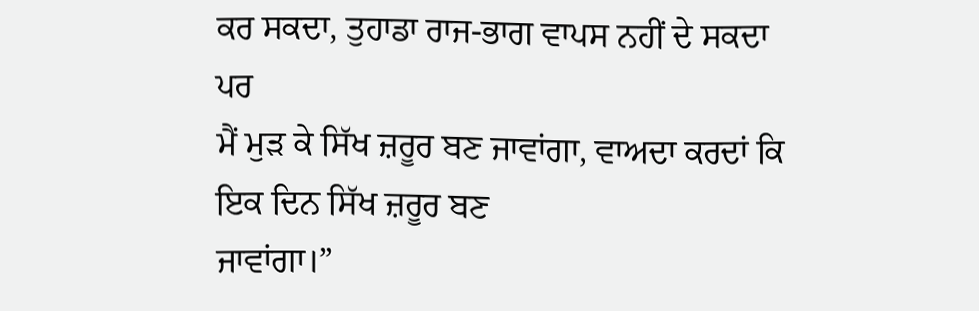ਕਰ ਸਕਦਾ, ਤੁਹਾਡਾ ਰਾਜ-ਭਾਗ ਵਾਪਸ ਨਹੀਂ ਦੇ ਸਕਦਾ ਪਰ
ਮੈਂ ਮੁੜ ਕੇ ਸਿੱਖ ਜ਼ਰੂਰ ਬਣ ਜਾਵਾਂਗਾ, ਵਾਅਦਾ ਕਰਦਾਂ ਕਿ ਇਕ ਦਿਨ ਸਿੱਖ ਜ਼ਰੂਰ ਬਣ
ਜਾਵਾਂਗਾ।”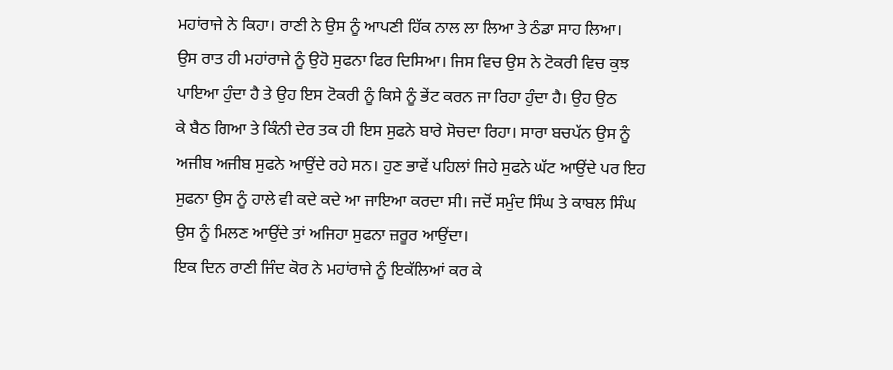ਮਹਾਂਰਾਜੇ ਨੇ ਕਿਹਾ। ਰਾਣੀ ਨੇ ਉਸ ਨੂੰ ਆਪਣੀ ਹਿੱਕ ਨਾਲ ਲਾ ਲਿਆ ਤੇ ਠੰਡਾ ਸਾਹ ਲਿਆ।
ਉਸ ਰਾਤ ਹੀ ਮਹਾਂਰਾਜੇ ਨੂੰ ਉਹੋ ਸੁਫਨਾ ਫਿਰ ਦਿਸਿਆ। ਜਿਸ ਵਿਚ ਉਸ ਨੇ ਟੋਕਰੀ ਵਿਚ ਕੁਝ
ਪਾਇਆ ਹੁੰਦਾ ਹੈ ਤੇ ਉਹ ਇਸ ਟੋਕਰੀ ਨੂੰ ਕਿਸੇ ਨੂੰ ਭੇਂਟ ਕਰਨ ਜਾ ਰਿਹਾ ਹੁੰਦਾ ਹੈ। ਉਹ ਉਠ
ਕੇ ਬੈਠ ਗਿਆ ਤੇ ਕਿੰਨੀ ਦੇਰ ਤਕ ਹੀ ਇਸ ਸੁਫਨੇ ਬਾਰੇ ਸੋਚਦਾ ਰਿਹਾ। ਸਾਰਾ ਬਚਪੱਨ ਉਸ ਨੂੰ
ਅਜੀਬ ਅਜੀਬ ਸੁਫਨੇ ਆਉਂਦੇ ਰਹੇ ਸਨ। ਹੁਣ ਭਾਵੇਂ ਪਹਿਲਾਂ ਜਿਹੇ ਸੁਫਨੇ ਘੱਟ ਆਉਂਦੇ ਪਰ ਇਹ
ਸੁਫਨਾ ਉਸ ਨੂੰ ਹਾਲੇ ਵੀ ਕਦੇ ਕਦੇ ਆ ਜਾਇਆ ਕਰਦਾ ਸੀ। ਜਦੋਂ ਸਮੁੰਦ ਸਿੰਘ ਤੇ ਕਾਬਲ ਸਿੰਘ
ਉਸ ਨੂੰ ਮਿਲਣ ਆਉਂਦੇ ਤਾਂ ਅਜਿਹਾ ਸੁਫਨਾ ਜ਼ਰੂਰ ਆਉਂਦਾ।
ਇਕ ਦਿਨ ਰਾਣੀ ਜਿੰਦ ਕੋਰ ਨੇ ਮਹਾਂਰਾਜੇ ਨੂੰ ਇਕੱਲਿਆਂ ਕਰ ਕੇ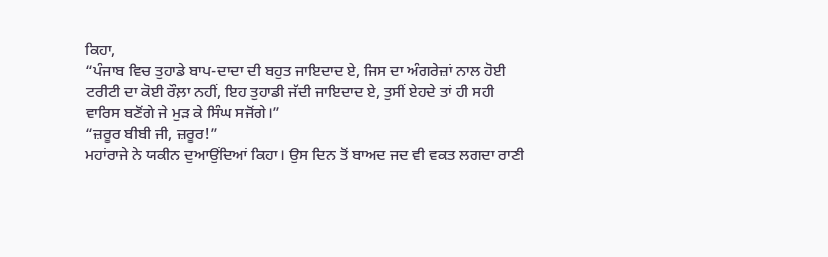ਕਿਹਾ,
“ਪੰਜਾਬ ਵਿਚ ਤੁਹਾਡੇ ਬਾਪ-ਦਾਦਾ ਦੀ ਬਹੁਤ ਜਾਇਦਾਦ ਏ, ਜਿਸ ਦਾ ਅੰਗਰੇਜ਼ਾਂ ਨਾਲ ਹੋਈ
ਟਰੀਟੀ ਦਾ ਕੋਈ ਰੌਲ਼ਾ ਨਹੀਂ, ਇਹ ਤੁਹਾਡੀ ਜੱਦੀ ਜਾਇਦਾਦ ਏ, ਤੁਸੀਂ ਏਹਦੇ ਤਾਂ ਹੀ ਸਹੀ
ਵਾਰਿਸ ਬਣੋਂਗੇ ਜੇ ਮੁੜ ਕੇ ਸਿੰਘ ਸਜੋਂਗੇ।”
“ਜ਼ਰੂਰ ਬੀਬੀ ਜੀ, ਜ਼ਰੂਰ!”
ਮਹਾਂਰਾਜੇ ਨੇ ਯਕੀਨ ਦੁਆਉਂਦਿਆਂ ਕਿਹਾ। ਉਸ ਦਿਨ ਤੋਂ ਬਾਅਦ ਜਦ ਵੀ ਵਕਤ ਲਗਦਾ ਰਾਣੀ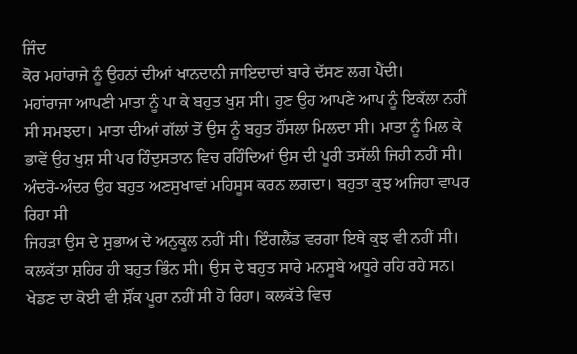ਜਿੰਦ
ਕੋਰ ਮਹਾਂਰਾਜੇ ਨੂੰ ਉਹਨਾਂ ਦੀਆਂ ਖਾਨਦਾਨੀ ਜਾਇਦਾਦਾਂ ਬਾਰੇ ਦੱਸਣ ਲਗ ਪੈਂਦੀ।
ਮਹਾਂਰਾਜਾ ਆਪਣੀ ਮਾਤਾ ਨੂੰ ਪਾ ਕੇ ਬਹੁਤ ਖੁਸ਼ ਸੀ। ਹੁਣ ਉਹ ਆਪਣੇ ਆਪ ਨੂੰ ਇਕੱਲਾ ਨਹੀਂ
ਸੀ ਸਮਝਦਾ। ਮਾਤਾ ਦੀਆਂ ਗੱਲਾਂ ਤੋਂ ਉਸ ਨੂੰ ਬਹੁਤ ਹੌਂਸਲਾ ਮਿਲਦਾ ਸੀ। ਮਾਤਾ ਨੂੰ ਮਿਲ ਕੇ
ਭਾਵੇਂ ਉਹ ਖੁਸ਼ ਸੀ ਪਰ ਹਿੰਦੁਸਤਾਨ ਵਿਚ ਰਹਿੰਦਿਆਂ ਉਸ ਦੀ ਪੂਰੀ ਤਸੱਲੀ ਜਿਹੀ ਨਹੀਂ ਸੀ।
ਅੰਦਰੋ-ਅੰਦਰ ਉਹ ਬਹੁਤ ਅਣਸੁਖਾਵਾਂ ਮਹਿਸੂਸ ਕਰਨ ਲਗਦਾ। ਬਹੁਤਾ ਕੁਝ ਅਜਿਹਾ ਵਾਪਰ ਰਿਹਾ ਸੀ
ਜਿਹੜਾ ਉਸ ਦੇ ਸੁਭਾਅ ਦੇ ਅਨੁਕੂਲ ਨਹੀਂ ਸੀ। ਇੰਗਲੈਂਡ ਵਰਗਾ ਇਥੇ ਕੁਝ ਵੀ ਨਹੀਂ ਸੀ।
ਕਲਕੱਤਾ ਸ਼ਹਿਰ ਹੀ ਬਹੁਤ ਭਿੰਨ ਸੀ। ਉਸ ਦੇ ਬਹੁਤ ਸਾਰੇ ਮਨਸੂਬੇ ਅਧੂਰੇ ਰਹਿ ਰਹੇ ਸਨ।
ਖੇਡਣ ਦਾ ਕੋਈ ਵੀ ਸ਼ੌਂਕ ਪੂਰਾ ਨਹੀਂ ਸੀ ਹੋ ਰਿਹਾ। ਕਲਕੱਤੇ ਵਿਚ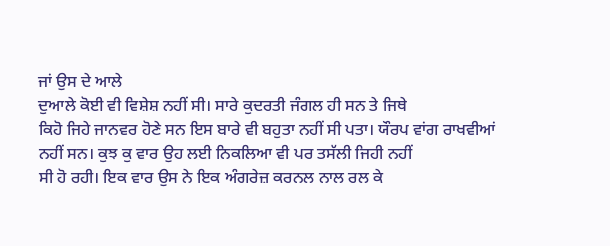ਜਾਂ ਉਸ ਦੇ ਆਲੇ
ਦੁਆਲੇ ਕੋਈ ਵੀ ਵਿਸ਼ੇਸ਼ ਨਹੀਂ ਸੀ। ਸਾਰੇ ਕੁਦਰਤੀ ਜੰਗਲ ਹੀ ਸਨ ਤੇ ਜਿਥੇ
ਕਿਹੋ ਜਿਹੇ ਜਾਨਵਰ ਹੋਣੇ ਸਨ ਇਸ ਬਾਰੇ ਵੀ ਬਹੁਤਾ ਨਹੀਂ ਸੀ ਪਤਾ। ਯੌਰਪ ਵਾਂਗ ਰਾਖਵੀਆਂ
ਨਹੀਂ ਸਨ। ਕੁਝ ਕੁ ਵਾਰ ਉਹ ਲਈ ਨਿਕਲਿਆ ਵੀ ਪਰ ਤਸੱਲੀ ਜਿਹੀ ਨਹੀਂ
ਸੀ ਹੋ ਰਹੀ। ਇਕ ਵਾਰ ਉਸ ਨੇ ਇਕ ਅੰਗਰੇਜ਼ ਕਰਨਲ ਨਾਲ ਰਲ ਕੇ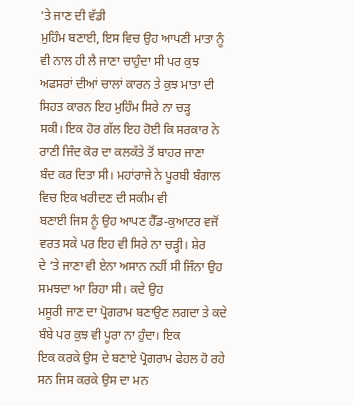‘ਤੇ ਜਾਣ ਦੀ ਵੱਡੀ
ਮੁਹਿੰਮ ਬਣਾਈ, ਇਸ ਵਿਚ ਉਹ ਆਪਣੀ ਮਾਤਾ ਨੂੰ ਵੀ ਨਾਲ ਹੀ ਲੈ ਜਾਣਾ ਚਾਹੁੰਦਾ ਸੀ ਪਰ ਕੁਝ
ਅਫਸਰਾਂ ਦੀਆਂ ਚਾਲਾਂ ਕਾਰਨ ਤੇ ਕੁਝ ਮਾਤਾ ਦੀ ਸਿਹਤ ਕਾਰਨ ਇਹ ਮੁਹਿੰਮ ਸਿਰੇ ਨਾ ਚੜ੍ਹ
ਸਕੀ। ਇਕ ਹੋਰ ਗੱਲ ਇਹ ਹੋਈ ਕਿ ਸਰਕਾਰ ਨੇ ਰਾਣੀ ਜਿੰਦ ਕੋਰ ਦਾ ਕਲਕੱਤੇ ਤੋਂ ਬਾਹਰ ਜਾਣਾ
ਬੰਦ ਕਰ ਦਿਤਾ ਸੀ। ਮਹਾਂਰਾਜੇ ਨੇ ਪੂਰਬੀ ਬੰਗਾਲ ਵਿਚ ਇਕ ਖਰੀਦਣ ਦੀ ਸਕੀਮ ਵੀ
ਬਣਾਈ ਜਿਸ ਨੂੰ ਉਹ ਆਪਣ ਹੈੱਡ-ਕੁਆਟਰ ਵਜੋਂ ਵਰਤ ਸਕੇ ਪਰ ਇਹ ਵੀ ਸਿਰੇ ਨਾ ਚੜ੍ਹੀ। ਸ਼ੇਰ
ਦੇ ‘ਤੇ ਜਾਣਾ ਵੀ ਏਨਾ ਅਸਾਨ ਨਹੀਂ ਸੀ ਜਿੰਨਾ ਉਹ ਸਮਝਦਾ ਆ ਰਿਹਾ ਸੀ। ਕਦੇ ਉਹ
ਮਸੂਰੀ ਜਾਣ ਦਾ ਪ੍ਰੋਗਰਾਮ ਬਣਾਉਣ ਲਗਦਾ ਤੇ ਕਦੇ ਬੰਬੇ ਪਰ ਕੁਝ ਵੀ ਪੂਰਾ ਨਾ ਹੁੰਦਾ। ਇਕ
ਇਕ ਕਰਕੇ ਉਸ ਦੇ ਬਣਾਏ ਪ੍ਰੋਗਰਾਮ ਫੇਹਲ ਹੋ ਰਹੇ ਸਨ ਜਿਸ ਕਰਕੇ ਉਸ ਦਾ ਮਨ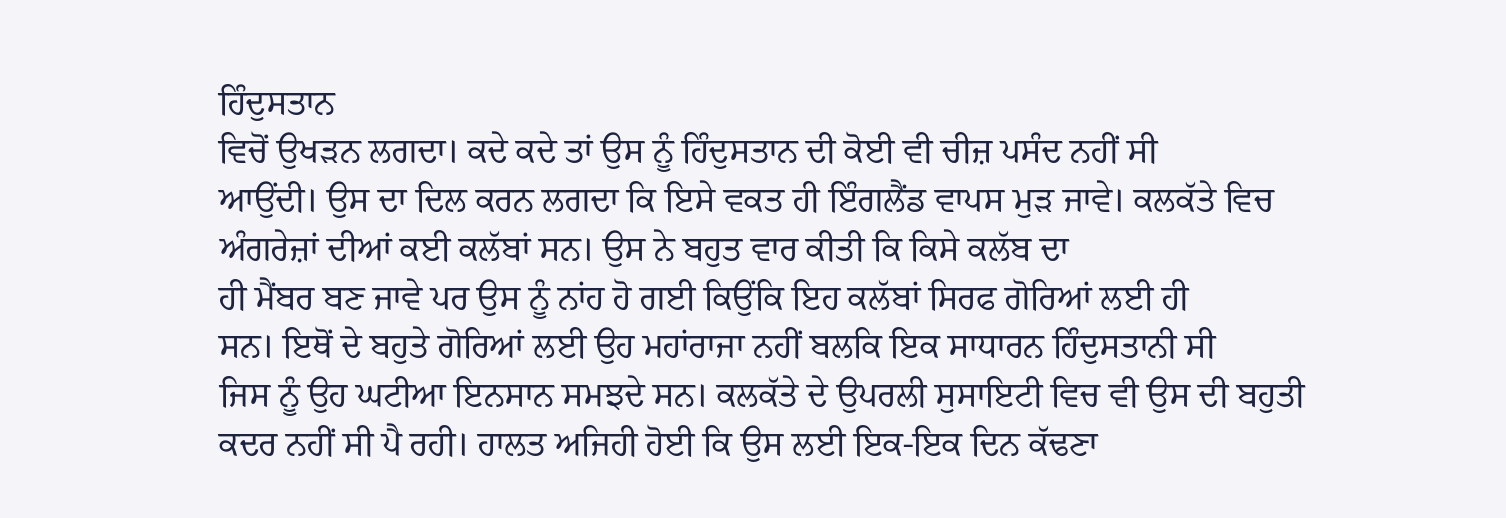ਹਿੰਦੁਸਤਾਨ
ਵਿਚੋਂ ਉਖੜਨ ਲਗਦਾ। ਕਦੇ ਕਦੇ ਤਾਂ ਉਸ ਨੂੰ ਹਿੰਦੁਸਤਾਨ ਦੀ ਕੋਈ ਵੀ ਚੀਜ਼ ਪਸੰਦ ਨਹੀਂ ਸੀ
ਆਉਂਦੀ। ਉਸ ਦਾ ਦਿਲ ਕਰਨ ਲਗਦਾ ਕਿ ਇਸੇ ਵਕਤ ਹੀ ਇੰਗਲੈਂਡ ਵਾਪਸ ਮੁੜ ਜਾਵੇ। ਕਲਕੱਤੇ ਵਿਚ
ਅੰਗਰੇਜ਼ਾਂ ਦੀਆਂ ਕਈ ਕਲੱਬਾਂ ਸਨ। ਉਸ ਨੇ ਬਹੁਤ ਵਾਰ ਕੀਤੀ ਕਿ ਕਿਸੇ ਕਲੱਬ ਦਾ
ਹੀ ਮੈਂਬਰ ਬਣ ਜਾਵੇ ਪਰ ਉਸ ਨੂੰ ਨਾਂਹ ਹੋ ਗਈ ਕਿਉਂਕਿ ਇਹ ਕਲੱਬਾਂ ਸਿਰਫ ਗੋਰਿਆਂ ਲਈ ਹੀ
ਸਨ। ਇਥੋਂ ਦੇ ਬਹੁਤੇ ਗੋਰਿਆਂ ਲਈ ਉਹ ਮਹਾਂਰਾਜਾ ਨਹੀਂ ਬਲਕਿ ਇਕ ਸਾਧਾਰਨ ਹਿੰਦੁਸਤਾਨੀ ਸੀ
ਜਿਸ ਨੂੰ ਉਹ ਘਟੀਆ ਇਨਸਾਨ ਸਮਝਦੇ ਸਨ। ਕਲਕੱਤੇ ਦੇ ਉਪਰਲੀ ਸੁਸਾਇਟੀ ਵਿਚ ਵੀ ਉਸ ਦੀ ਬਹੁਤੀ
ਕਦਰ ਨਹੀਂ ਸੀ ਪੈ ਰਹੀ। ਹਾਲਤ ਅਜਿਹੀ ਹੋਈ ਕਿ ਉਸ ਲਈ ਇਕ-ਇਕ ਦਿਨ ਕੱਢਣਾ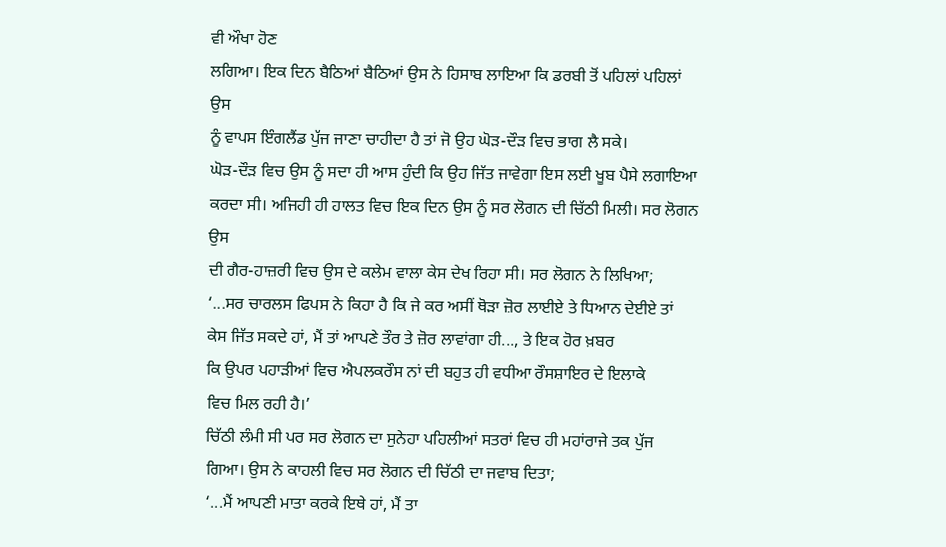ਵੀ ਔਖਾ ਹੋਣ
ਲਗਿਆ। ਇਕ ਦਿਨ ਬੈਠਿਆਂ ਬੈਠਿਆਂ ਉਸ ਨੇ ਹਿਸਾਬ ਲਾਇਆ ਕਿ ਡਰਬੀ ਤੋਂ ਪਹਿਲਾਂ ਪਹਿਲਾਂ ਉਸ
ਨੂੰ ਵਾਪਸ ਇੰਗਲੈਂਡ ਪੁੱਜ ਜਾਣਾ ਚਾਹੀਦਾ ਹੈ ਤਾਂ ਜੋ ਉਹ ਘੋੜ-ਦੌੜ ਵਿਚ ਭਾਗ ਲੈ ਸਕੇ।
ਘੋੜ-ਦੌੜ ਵਿਚ ਉਸ ਨੂੰ ਸਦਾ ਹੀ ਆਸ ਹੁੰਦੀ ਕਿ ਉਹ ਜਿੱਤ ਜਾਵੇਗਾ ਇਸ ਲਈ ਖੂਬ ਪੈਸੇ ਲਗਾਇਆ
ਕਰਦਾ ਸੀ। ਅਜਿਹੀ ਹੀ ਹਾਲਤ ਵਿਚ ਇਕ ਦਿਨ ਉਸ ਨੂੰ ਸਰ ਲੋਗਨ ਦੀ ਚਿੱਠੀ ਮਿਲੀ। ਸਰ ਲੋਗਨ ਉਸ
ਦੀ ਗੈਰ-ਹਾਜ਼ਰੀ ਵਿਚ ਉਸ ਦੇ ਕਲੇਮ ਵਾਲਾ ਕੇਸ ਦੇਖ ਰਿਹਾ ਸੀ। ਸਰ ਲੋਗਨ ਨੇ ਲਿਖਿਆ;
‘...ਸਰ ਚਾਰਲਸ ਫਿਪਸ ਨੇ ਕਿਹਾ ਹੈ ਕਿ ਜੇ ਕਰ ਅਸੀਂ ਥੋੜਾ ਜ਼ੋਰ ਲਾਈਏ ਤੇ ਧਿਆਨ ਦੇਈਏ ਤਾਂ
ਕੇਸ ਜਿੱਤ ਸਕਦੇ ਹਾਂ, ਮੈਂ ਤਾਂ ਆਪਣੇ ਤੌਰ ਤੇ ਜ਼ੋਰ ਲਾਵਾਂਗਾ ਹੀ..., ਤੇ ਇਕ ਹੋਰ ਖ਼ਬਰ
ਕਿ ਉਪਰ ਪਹਾੜੀਆਂ ਵਿਚ ਐਪਲਕਰੌਸ ਨਾਂ ਦੀ ਬਹੁਤ ਹੀ ਵਧੀਆ ਰੌਸਸ਼ਾਇਰ ਦੇ ਇਲਾਕੇ
ਵਿਚ ਮਿਲ ਰਹੀ ਹੈ।’
ਚਿੱਠੀ ਲੰਮੀ ਸੀ ਪਰ ਸਰ ਲੋਗਨ ਦਾ ਸੁਨੇਹਾ ਪਹਿਲੀਆਂ ਸਤਰਾਂ ਵਿਚ ਹੀ ਮਹਾਂਰਾਜੇ ਤਕ ਪੁੱਜ
ਗਿਆ। ਉਸ ਨੇ ਕਾਹਲੀ ਵਿਚ ਸਰ ਲੋਗਨ ਦੀ ਚਿੱਠੀ ਦਾ ਜਵਾਬ ਦਿਤਾ;
‘...ਮੈਂ ਆਪਣੀ ਮਾਤਾ ਕਰਕੇ ਇਥੇ ਹਾਂ, ਮੈਂ ਤਾ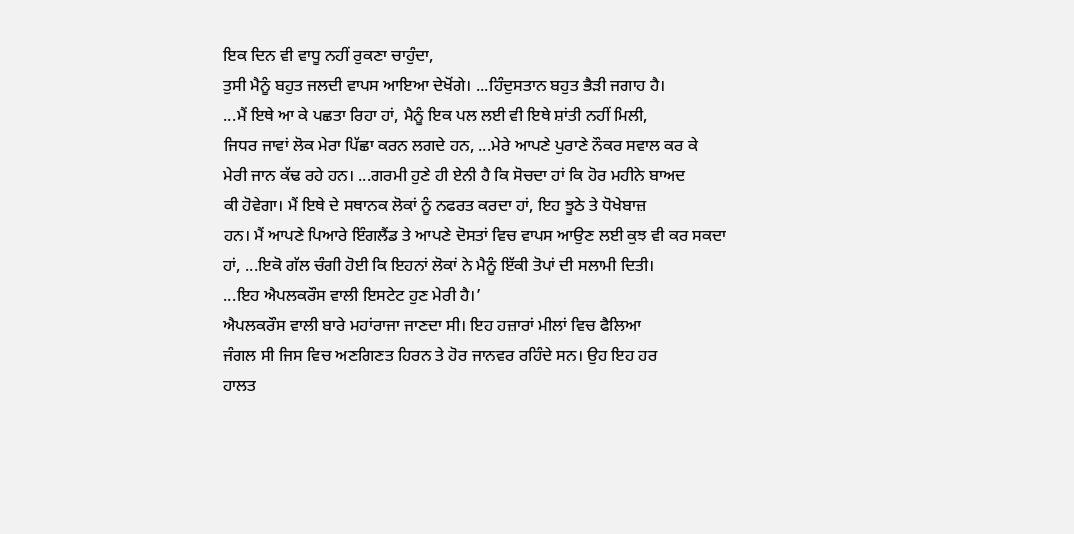ਇਕ ਦਿਨ ਵੀ ਵਾਧੂ ਨਹੀਂ ਰੁਕਣਾ ਚਾਹੁੰਦਾ,
ਤੁਸੀ ਮੈਨੂੰ ਬਹੁਤ ਜਲਦੀ ਵਾਪਸ ਆਇਆ ਦੇਖੋਂਗੇ। ...ਹਿੰਦੁਸਤਾਨ ਬਹੁਤ ਭੈੜੀ ਜਗਾਹ ਹੈ।
...ਮੈਂ ਇਥੇ ਆ ਕੇ ਪਛਤਾ ਰਿਹਾ ਹਾਂ, ਮੈਨੂੰ ਇਕ ਪਲ ਲਈ ਵੀ ਇਥੇ ਸ਼ਾਂਤੀ ਨਹੀਂ ਮਿਲੀ,
ਜਿਧਰ ਜਾਵਾਂ ਲੋਕ ਮੇਰਾ ਪਿੱਛਾ ਕਰਨ ਲਗਦੇ ਹਨ, ...ਮੇਰੇ ਆਪਣੇ ਪੁਰਾਣੇ ਨੌਕਰ ਸਵਾਲ ਕਰ ਕੇ
ਮੇਰੀ ਜਾਨ ਕੱਢ ਰਹੇ ਹਨ। ...ਗਰਮੀ ਹੁਣੇ ਹੀ ਏਨੀ ਹੈ ਕਿ ਸੋਚਦਾ ਹਾਂ ਕਿ ਹੋਰ ਮਹੀਨੇ ਬਾਅਦ
ਕੀ ਹੋਵੇਗਾ। ਮੈਂ ਇਥੇ ਦੇ ਸਥਾਨਕ ਲੋਕਾਂ ਨੂੰ ਨਫਰਤ ਕਰਦਾ ਹਾਂ, ਇਹ ਝੂਠੇ ਤੇ ਧੋਖੇਬਾਜ਼
ਹਨ। ਮੈਂ ਆਪਣੇ ਪਿਆਰੇ ਇੰਗਲੈਂਡ ਤੇ ਆਪਣੇ ਦੋਸਤਾਂ ਵਿਚ ਵਾਪਸ ਆਉਣ ਲਈ ਕੁਝ ਵੀ ਕਰ ਸਕਦਾ
ਹਾਂ, ...ਇਕੋ ਗੱਲ ਚੰਗੀ ਹੋਈ ਕਿ ਇਹਨਾਂ ਲੋਕਾਂ ਨੇ ਮੈਨੂੰ ਇੱਕੀ ਤੋਪਾਂ ਦੀ ਸਲਾਮੀ ਦਿਤੀ।
...ਇਹ ਐਪਲਕਰੌਸ ਵਾਲੀ ਇਸਟੇਟ ਹੁਣ ਮੇਰੀ ਹੈ।’
ਐਪਲਕਰੌਸ ਵਾਲੀ ਬਾਰੇ ਮਹਾਂਰਾਜਾ ਜਾਣਦਾ ਸੀ। ਇਹ ਹਜ਼ਾਰਾਂ ਮੀਲਾਂ ਵਿਚ ਫੈਲਿਆ
ਜੰਗਲ ਸੀ ਜਿਸ ਵਿਚ ਅਣਗਿਣਤ ਹਿਰਨ ਤੇ ਹੋਰ ਜਾਨਵਰ ਰਹਿੰਦੇ ਸਨ। ਉਹ ਇਹ ਹਰ
ਹਾਲਤ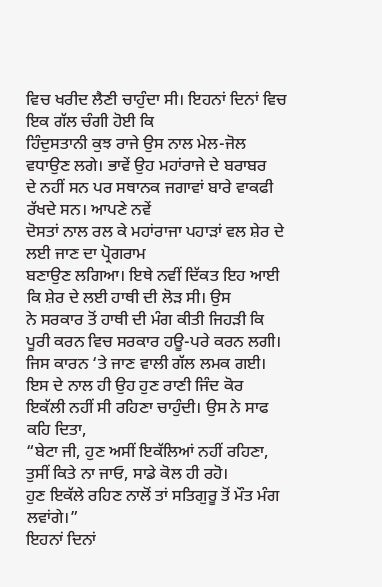ਵਿਚ ਖਰੀਦ ਲੈਣੀ ਚਾਹੁੰਦਾ ਸੀ। ਇਹਨਾਂ ਦਿਨਾਂ ਵਿਚ ਇਕ ਗੱਲ ਚੰਗੀ ਹੋਈ ਕਿ
ਹਿੰਦੁਸਤਾਨੀ ਕੁਝ ਰਾਜੇ ਉਸ ਨਾਲ ਮੇਲ-ਜੋਲ ਵਧਾਉਣ ਲਗੇ। ਭਾਵੇਂ ਉਹ ਮਹਾਂਰਾਜੇ ਦੇ ਬਰਾਬਰ
ਦੇ ਨਹੀਂ ਸਨ ਪਰ ਸਥਾਨਕ ਜਗਾਵਾਂ ਬਾਰੇ ਵਾਕਫੀ ਰੱਖਦੇ ਸਨ। ਆਪਣੇ ਨਵੇਂ
ਦੋਸਤਾਂ ਨਾਲ ਰਲ ਕੇ ਮਹਾਂਰਾਜਾ ਪਹਾੜਾਂ ਵਲ ਸ਼ੇਰ ਦੇ ਲਈ ਜਾਣ ਦਾ ਪ੍ਰੋਗਰਾਮ
ਬਣਾਉਣ ਲਗਿਆ। ਇਥੇ ਨਵੀਂ ਦਿੱਕਤ ਇਹ ਆਈ ਕਿ ਸ਼ੇਰ ਦੇ ਲਈ ਹਾਥੀ ਦੀ ਲੋੜ ਸੀ। ਉਸ
ਨੇ ਸਰਕਾਰ ਤੋਂ ਹਾਥੀ ਦੀ ਮੰਗ ਕੀਤੀ ਜਿਹੜੀ ਕਿ ਪੂਰੀ ਕਰਨ ਵਿਚ ਸਰਕਾਰ ਹਊ-ਪਰੇ ਕਰਨ ਲਗੀ।
ਜਿਸ ਕਾਰਨ ‘ਤੇ ਜਾਣ ਵਾਲੀ ਗੱਲ ਲਮਕ ਗਈ। ਇਸ ਦੇ ਨਾਲ ਹੀ ਉਹ ਹੁਣ ਰਾਣੀ ਜਿੰਦ ਕੋਰ
ਇਕੱਲੀ ਨਹੀਂ ਸੀ ਰਹਿਣਾ ਚਾਹੁੰਦੀ। ਉਸ ਨੇ ਸਾਫ ਕਹਿ ਦਿਤਾ,
“ਬੇਟਾ ਜੀ, ਹੁਣ ਅਸੀਂ ਇਕੱਲਿਆਂ ਨਹੀਂ ਰਹਿਣਾ, ਤੁਸੀਂ ਕਿਤੇ ਨਾ ਜਾਓ, ਸਾਡੇ ਕੋਲ ਹੀ ਰਹੋ।
ਹੁਣ ਇਕੱਲੇ ਰਹਿਣ ਨਾਲੋਂ ਤਾਂ ਸਤਿਗੁਰੂ ਤੋਂ ਮੌਤ ਮੰਗ ਲਵਾਂਗੇ।”
ਇਹਨਾਂ ਦਿਨਾਂ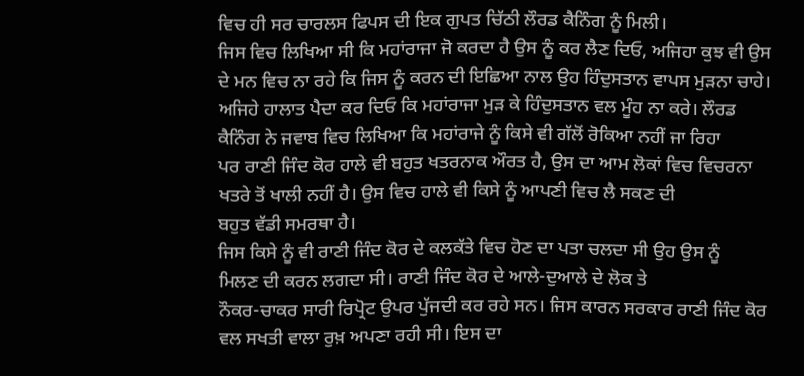ਵਿਚ ਹੀ ਸਰ ਚਾਰਲਸ ਫਿਪਸ ਦੀ ਇਕ ਗੁਪਤ ਚਿੱਠੀ ਲੌਰਡ ਕੈਨਿੰਗ ਨੂੰ ਮਿਲੀ।
ਜਿਸ ਵਿਚ ਲਿਖਿਆ ਸੀ ਕਿ ਮਹਾਂਰਾਜਾ ਜੋ ਕਰਦਾ ਹੈ ਉਸ ਨੂੰ ਕਰ ਲੈਣ ਦਿਓ, ਅਜਿਹਾ ਕੁਝ ਵੀ ਉਸ
ਦੇ ਮਨ ਵਿਚ ਨਾ ਰਹੇ ਕਿ ਜਿਸ ਨੂੰ ਕਰਨ ਦੀ ਇਛਿਆ ਨਾਲ ਉਹ ਹਿੰਦੁਸਤਾਨ ਵਾਪਸ ਮੁੜਨਾ ਚਾਹੇ।
ਅਜਿਹੇ ਹਾਲਾਤ ਪੈਦਾ ਕਰ ਦਿਓ ਕਿ ਮਹਾਂਰਾਜਾ ਮੁੜ ਕੇ ਹਿੰਦੁਸਤਾਨ ਵਲ ਮੂੰਹ ਨਾ ਕਰੇ। ਲੌਰਡ
ਕੈਨਿੰਗ ਨੇ ਜਵਾਬ ਵਿਚ ਲਿਖਿਆ ਕਿ ਮਹਾਂਰਾਜੇ ਨੂੰ ਕਿਸੇ ਵੀ ਗੱਲੋਂ ਰੋਕਿਆ ਨਹੀਂ ਜਾ ਰਿਹਾ
ਪਰ ਰਾਣੀ ਜਿੰਦ ਕੋਰ ਹਾਲੇ ਵੀ ਬਹੁਤ ਖਤਰਨਾਕ ਔਰਤ ਹੈ, ਉਸ ਦਾ ਆਮ ਲੋਕਾਂ ਵਿਚ ਵਿਚਰਨਾ
ਖਤਰੇ ਤੋਂ ਖਾਲੀ ਨਹੀਂ ਹੈ। ਉਸ ਵਿਚ ਹਾਲੇ ਵੀ ਕਿਸੇ ਨੂੰ ਆਪਣੀ ਵਿਚ ਲੈ ਸਕਣ ਦੀ
ਬਹੁਤ ਵੱਡੀ ਸਮਰਥਾ ਹੈ।
ਜਿਸ ਕਿਸੇ ਨੂੰ ਵੀ ਰਾਣੀ ਜਿੰਦ ਕੋਰ ਦੇ ਕਲਕੱਤੇ ਵਿਚ ਹੋਣ ਦਾ ਪਤਾ ਚਲਦਾ ਸੀ ਉਹ ਉਸ ਨੂੰ
ਮਿਲਣ ਦੀ ਕਰਨ ਲਗਦਾ ਸੀ। ਰਾਣੀ ਜਿੰਦ ਕੋਰ ਦੇ ਆਲੇ-ਦੁਆਲੇ ਦੇ ਲੋਕ ਤੇ
ਨੌਕਰ-ਚਾਕਰ ਸਾਰੀ ਰਿਪ੍ਰੋਟ ਉਪਰ ਪੁੱਜਦੀ ਕਰ ਰਹੇ ਸਨ। ਜਿਸ ਕਾਰਨ ਸਰਕਾਰ ਰਾਣੀ ਜਿੰਦ ਕੋਰ
ਵਲ ਸਖਤੀ ਵਾਲਾ ਰੁਖ਼ ਅਪਣਾ ਰਹੀ ਸੀ। ਇਸ ਦਾ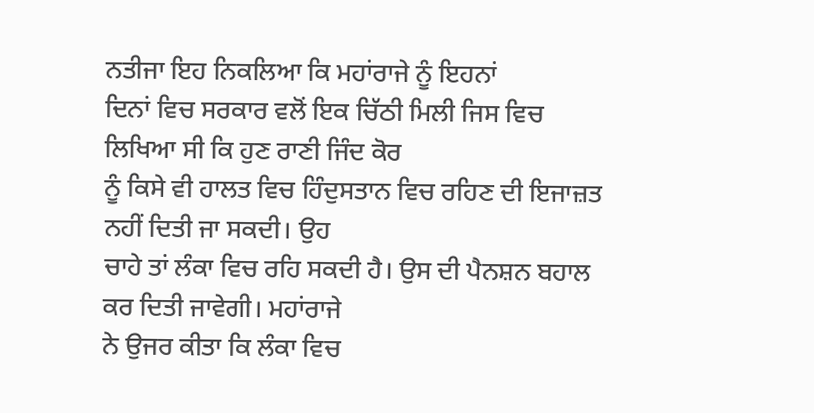ਨਤੀਜਾ ਇਹ ਨਿਕਲਿਆ ਕਿ ਮਹਾਂਰਾਜੇ ਨੂੰ ਇਹਨਾਂ
ਦਿਨਾਂ ਵਿਚ ਸਰਕਾਰ ਵਲੋਂ ਇਕ ਚਿੱਠੀ ਮਿਲੀ ਜਿਸ ਵਿਚ ਲਿਖਿਆ ਸੀ ਕਿ ਹੁਣ ਰਾਣੀ ਜਿੰਦ ਕੋਰ
ਨੂੰ ਕਿਸੇ ਵੀ ਹਾਲਤ ਵਿਚ ਹਿੰਦੁਸਤਾਨ ਵਿਚ ਰਹਿਣ ਦੀ ਇਜਾਜ਼ਤ ਨਹੀਂ ਦਿਤੀ ਜਾ ਸਕਦੀ। ਉਹ
ਚਾਹੇ ਤਾਂ ਲੰਕਾ ਵਿਚ ਰਹਿ ਸਕਦੀ ਹੈ। ਉਸ ਦੀ ਪੈਨਸ਼ਨ ਬਹਾਲ ਕਰ ਦਿਤੀ ਜਾਵੇਗੀ। ਮਹਾਂਰਾਜੇ
ਨੇ ਉਜਰ ਕੀਤਾ ਕਿ ਲੰਕਾ ਵਿਚ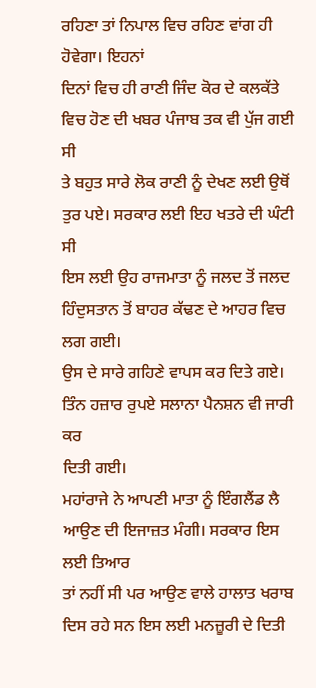ਰਹਿਣਾ ਤਾਂ ਨਿਪਾਲ ਵਿਚ ਰਹਿਣ ਵਾਂਗ ਹੀ ਹੋਵੇਗਾ। ਇਹਨਾਂ
ਦਿਨਾਂ ਵਿਚ ਹੀ ਰਾਣੀ ਜਿੰਦ ਕੋਰ ਦੇ ਕਲਕੱਤੇ ਵਿਚ ਹੋਣ ਦੀ ਖਬਰ ਪੰਜਾਬ ਤਕ ਵੀ ਪੁੱਜ ਗਈ ਸੀ
ਤੇ ਬਹੁਤ ਸਾਰੇ ਲੋਕ ਰਾਣੀ ਨੂੰ ਦੇਖਣ ਲਈ ਉਥੋਂ ਤੁਰ ਪਏ। ਸਰਕਾਰ ਲਈ ਇਹ ਖਤਰੇ ਦੀ ਘੰਟੀ ਸੀ
ਇਸ ਲਈ ਉਹ ਰਾਜਮਾਤਾ ਨੂੰ ਜਲਦ ਤੋਂ ਜਲਦ ਹਿੰਦੁਸਤਾਨ ਤੋਂ ਬਾਹਰ ਕੱਢਣ ਦੇ ਆਹਰ ਵਿਚ ਲਗ ਗਈ।
ਉਸ ਦੇ ਸਾਰੇ ਗਹਿਣੇ ਵਾਪਸ ਕਰ ਦਿਤੇ ਗਏ। ਤਿੰਨ ਹਜ਼ਾਰ ਰੁਪਏ ਸਲਾਨਾ ਪੈਨਸ਼ਨ ਵੀ ਜਾਰੀ ਕਰ
ਦਿਤੀ ਗਈ।
ਮਹਾਂਰਾਜੇ ਨੇ ਆਪਣੀ ਮਾਤਾ ਨੂੰ ਇੰਗਲੈਂਡ ਲੈ ਆਉਣ ਦੀ ਇਜਾਜ਼ਤ ਮੰਗੀ। ਸਰਕਾਰ ਇਸ ਲਈ ਤਿਆਰ
ਤਾਂ ਨਹੀਂ ਸੀ ਪਰ ਆਉਣ ਵਾਲੇ ਹਾਲਾਤ ਖਰਾਬ ਦਿਸ ਰਹੇ ਸਨ ਇਸ ਲਈ ਮਨਜ਼ੂਰੀ ਦੇ ਦਿਤੀ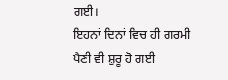ਗਈ।
ਇਹਨਾਂ ਦਿਨਾਂ ਵਿਚ ਹੀ ਗਰਮੀ ਪੈਣੀ ਵੀ ਸ਼ੁਰੂ ਹੋ ਗਈ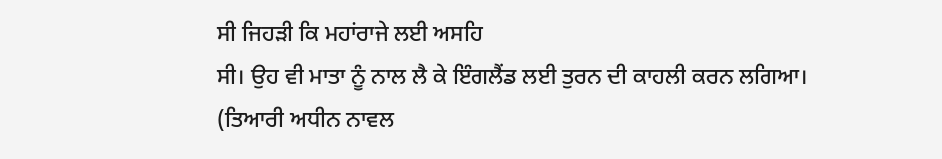ਸੀ ਜਿਹੜੀ ਕਿ ਮਹਾਂਰਾਜੇ ਲਈ ਅਸਹਿ
ਸੀ। ਉਹ ਵੀ ਮਾਤਾ ਨੂੰ ਨਾਲ ਲੈ ਕੇ ਇੰਗਲੈਂਡ ਲਈ ਤੁਰਨ ਦੀ ਕਾਹਲੀ ਕਰਨ ਲਗਿਆ।
(ਤਿਆਰੀ ਅਧੀਨ ਨਾਵਲ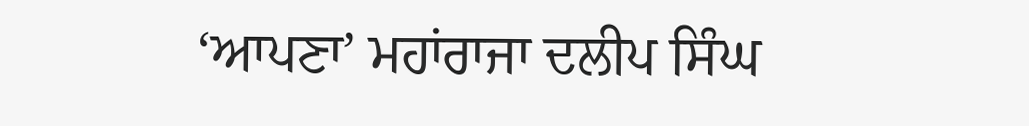‘ਆਪਣਾ’ ਮਹਾਂਰਾਜਾ ਦਲੀਪ ਸਿੰਘ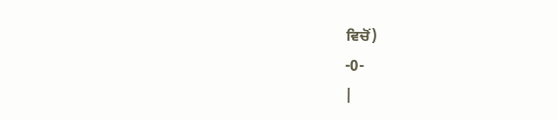ਵਿਚੋਂ)
-0-
|